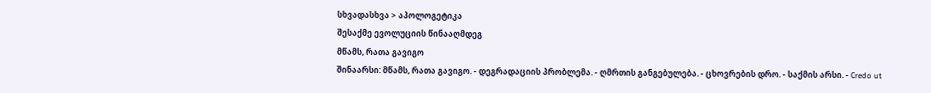სხვადასხვა > აპოლოგეტიკა
შესაქმე ევოლუციის წინააღმდეგ
მწამს, რათა გავიგო
შინაარსი: მწამს, რათა გავიგო. - დეგრადაციის პრობლემა. - ღმრთის განგებულება. - ცხოვრების დრო. - საქმის არსი. - Сredo ut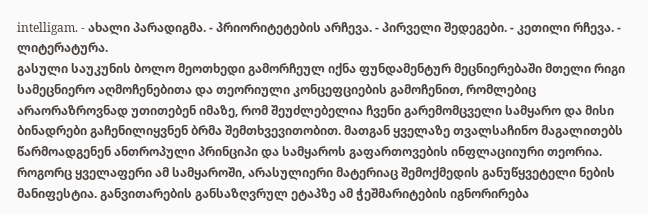intelligam. - ახალი პარადიგმა. - პრიორიტეტების არჩევა. - პირველი შედეგები. - კეთილი რჩევა. - ლიტერატურა.
გასული საუკუნის ბოლო მეოთხედი გამორჩეულ იქნა ფუნდამენტურ მეცნიერებაში მთელი რიგი სამეცნიერო აღმოჩენებითა და თეორიული კონცეფციების გამოჩენით, რომლებიც არაორაზროვნად უთითებენ იმაზე, რომ შეუძლებელია ჩვენი გარემომცველი სამყარო და მისი ბინადრები გაჩენილიყვნენ ბრმა შემთხვევითობით. მათგან ყველაზე თვალსაჩინო მაგალითებს წარმოადგენენ ანთროპული პრინციპი და სამყაროს გაფართოვების ინფლაციიური თეორია.
როგორც ყველაფერი ამ სამყაროში, არასულიერი მატერიაც შემოქმედის განუწყვეტელი ნების მანიფესტია. განვითარების განსაზღვრულ ეტაპზე ამ ჭეშმარიტების იგნორირება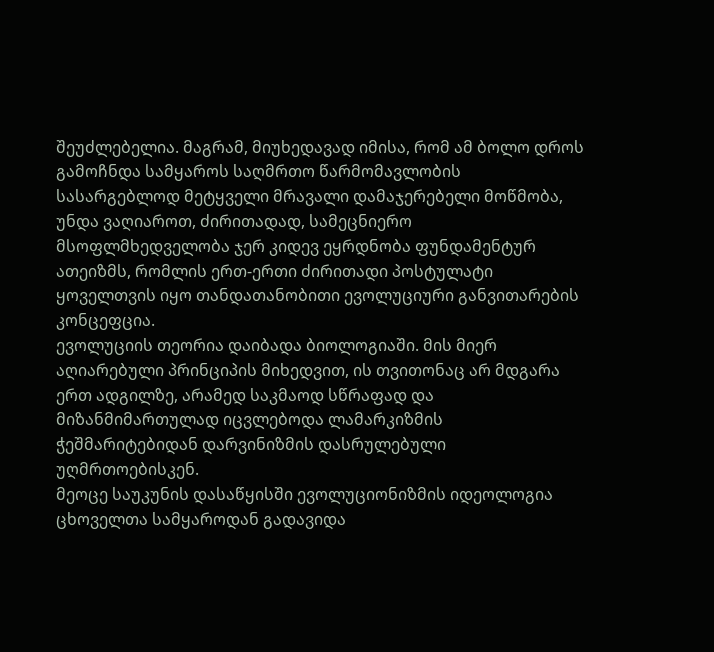შეუძლებელია. მაგრამ, მიუხედავად იმისა, რომ ამ ბოლო დროს გამოჩნდა სამყაროს საღმრთო წარმომავლობის სასარგებლოდ მეტყველი მრავალი დამაჯერებელი მოწმობა, უნდა ვაღიაროთ, ძირითადად, სამეცნიერო მსოფლმხედველობა ჯერ კიდევ ეყრდნობა ფუნდამენტურ ათეიზმს, რომლის ერთ-ერთი ძირითადი პოსტულატი ყოველთვის იყო თანდათანობითი ევოლუციური განვითარების კონცეფცია.
ევოლუციის თეორია დაიბადა ბიოლოგიაში. მის მიერ აღიარებული პრინციპის მიხედვით, ის თვითონაც არ მდგარა ერთ ადგილზე, არამედ საკმაოდ სწრაფად და მიზანმიმართულად იცვლებოდა ლამარკიზმის ჭეშმარიტებიდან დარვინიზმის დასრულებული უღმრთოებისკენ.
მეოცე საუკუნის დასაწყისში ევოლუციონიზმის იდეოლოგია ცხოველთა სამყაროდან გადავიდა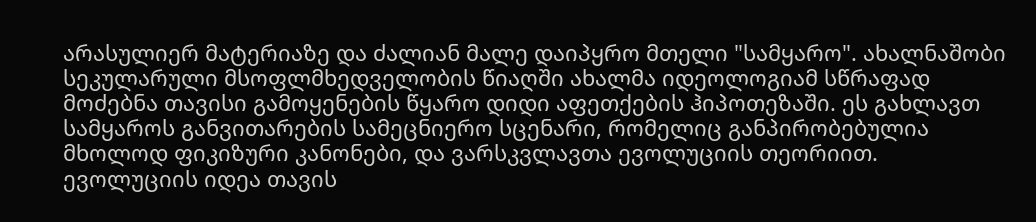არასულიერ მატერიაზე და ძალიან მალე დაიპყრო მთელი "სამყარო". ახალნაშობი სეკულარული მსოფლმხედველობის წიაღში ახალმა იდეოლოგიამ სწრაფად მოძებნა თავისი გამოყენების წყარო დიდი აფეთქების ჰიპოთეზაში. ეს გახლავთ სამყაროს განვითარების სამეცნიერო სცენარი, რომელიც განპირობებულია მხოლოდ ფიკიზური კანონები, და ვარსკვლავთა ევოლუციის თეორიით.
ევოლუციის იდეა თავის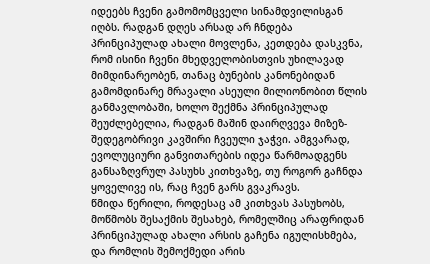იდეებს ჩვენი გამომომცველი სინამდვილისგან იღბს. რადგან დღეს არსად არ ჩნდება პრინციპულად ახალი მოვლენა, კეთდება დასკვნა, რომ ისინი ჩვენი მხედველობისთვის უხილავად მიმდინარეობენ, თანაც ბუნების კანონებიდან გამომდინარე მრავალი ასეული მილიონობით წლის განმავლობაში, ხოლო შექმნა პრინციპულად შეუძლებელია, რადგან მაშინ დაირღვევა მიზეზ-შედეგობრივი კავშირი ჩვეული ჯაჭვი. ამგვარად, ევოლუციური განვითარების იდეა წარმოადგენს განსაზღვრულ პასუხს კითხვაზე, თუ როგორ გაჩნდა ყოველივე ის, რაც ჩვენ გარს გვაკრავს.
წმიდა წერილი, როდესაც ამ კითხვას პასუხობს, მოწმობს შესაქმის შესახებ, რომელშიც არაფრიდან პრინციპულად ახალი არსის გაჩენა იგულისხმება, და რომლის შემოქმედი არის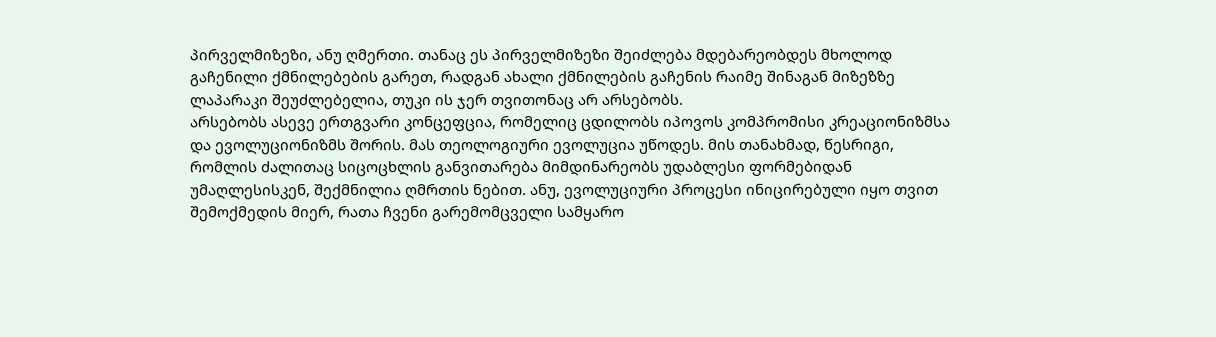პირველმიზეზი, ანუ ღმერთი. თანაც ეს პირველმიზეზი შეიძლება მდებარეობდეს მხოლოდ გაჩენილი ქმნილებების გარეთ, რადგან ახალი ქმნილების გაჩენის რაიმე შინაგან მიზეზზე ლაპარაკი შეუძლებელია, თუკი ის ჯერ თვითონაც არ არსებობს.
არსებობს ასევე ერთგვარი კონცეფცია, რომელიც ცდილობს იპოვოს კომპრომისი კრეაციონიზმსა და ევოლუციონიზმს შორის. მას თეოლოგიური ევოლუცია უწოდეს. მის თანახმად, წესრიგი, რომლის ძალითაც სიცოცხლის განვითარება მიმდინარეობს უდაბლესი ფორმებიდან უმაღლესისკენ, შექმნილია ღმრთის ნებით. ანუ, ევოლუციური პროცესი ინიცირებული იყო თვით შემოქმედის მიერ, რათა ჩვენი გარემომცველი სამყარო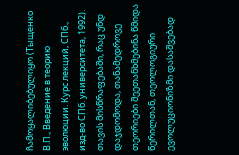ჩამოყალიბებულიყო (Тыщенко В.П., Введение в теорию эволюции. Курс лекций, СПб., изд-во СПб. университета, 1992).
თავის მისწრაფებაში, რაც უნდ დაჯდომოდა, თანამედროვე თეორიები შეეთანხმებინა წმიდა წერილთან, თეოლოგიური ევოლუციონიზმი დასაშვებად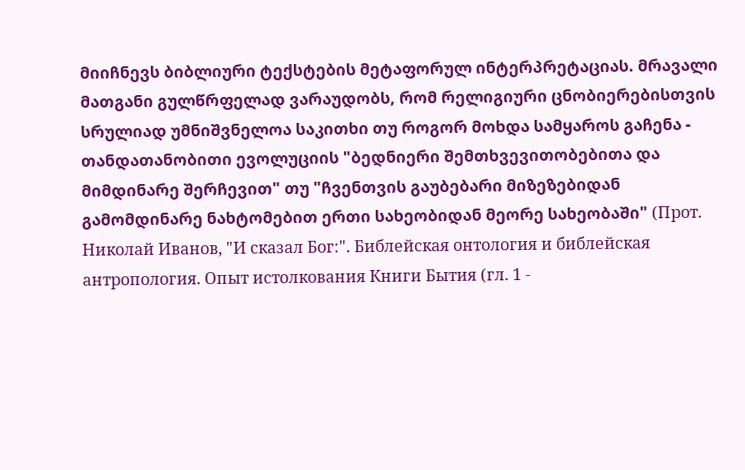მიიჩნევს ბიბლიური ტექსტების მეტაფორულ ინტერპრეტაციას. მრავალი მათგანი გულწრფელად ვარაუდობს, რომ რელიგიური ცნობიერებისთვის სრულიად უმნიშვნელოა საკითხი თუ როგორ მოხდა სამყაროს გაჩენა - თანდათანობითი ევოლუციის "ბედნიერი შემთხვევითობებითა და მიმდინარე შერჩევით" თუ "ჩვენთვის გაუბებარი მიზეზებიდან გამომდინარე ნახტომებით ერთი სახეობიდან მეორე სახეობაში" (Прот. Николай Иванов, "И сказал Бог:". Библейская онтология и библейская антропология. Опыт истолкования Книги Бытия (гл. 1 -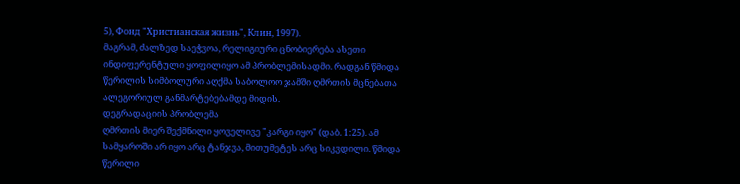5), Фонд "Христианская жизнь", Клин, 1997).
მაგრამ, ძალზედ საეჭვოა, რელიგიური ცნობიერება ასეთი ინდიფერენტული ყოფილიყო ამ პრობლემისადმი. რადგან წმიდა წერილის სიმბოლური აღქმა საბოლოო ჯამში ღმრთის მცნებათა ალეგორიულ განმარტებებამდე მიდის.
დეგრადაციის პრობლემა
ღმრთის მიერ შექმნილი ყოველივე "კარგი იყო" (დაბ. 1:25). ამ სამყაროში არ იყო არც ტანჯვა, მითუმეტეს არც სიკვდილი. წმიდა წერილი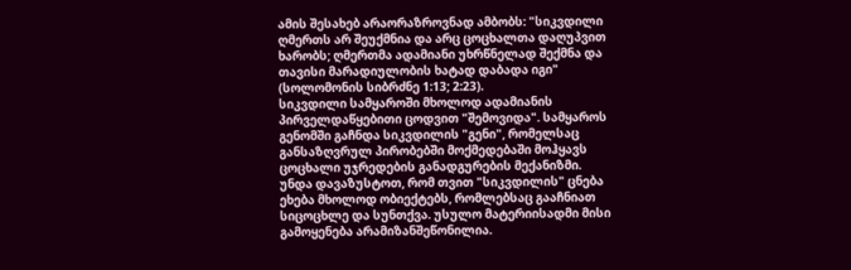ამის შესახებ არაორაზროვნად ამბობს: "სიკვდილი ღმერთს არ შეუქმნია და არც ცოცხალთა დაღუპვით ხარობს; ღმერთმა ადამიანი უხრწნელად შექმნა და თავისი მარადიულობის ხატად დაბადა იგი" (სოლომონის სიბრძნე 1:13; 2:23).
სიკვდილი სამყაროში მხოლოდ ადამიანის პირველდაწყებითი ცოდვით "შემოვიდა". სამყაროს გენომში გაჩნდა სიკვდილის "გენი", რომელსაც განსაზღვრულ პირობებში მოქმედებაში მოჰყავს ცოცხალი უჯრედების განადგურების მექანიზმი.
უნდა დავაზუსტოთ, რომ თვით "სიკვდილის" ცნება ეხება მხოლოდ ობიექტებს, რომლებსაც გააჩნიათ სიცოცხლე და სუნთქვა. უსულო მატერიისადმი მისი გამოყენება არამიზანშეწონილია.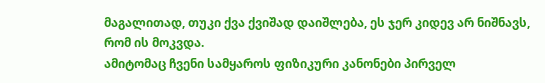მაგალითად, თუკი ქვა ქვიშად დაიშლება, ეს ჯერ კიდევ არ ნიშნავს, რომ ის მოკვდა.
ამიტომაც ჩვენი სამყაროს ფიზიკური კანონები პირველ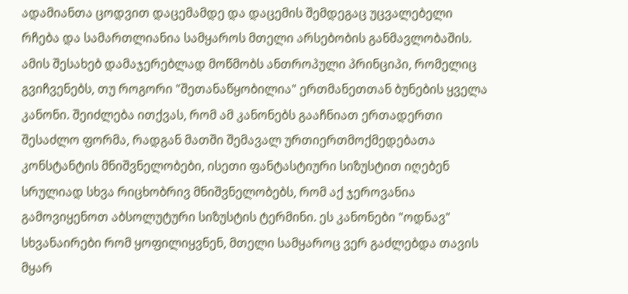ადამიანთა ცოდვით დაცემამდე და დაცემის შემდეგაც უცვალებელი რჩება და სამართლიანია სამყაროს მთელი არსებობის განმავლობაშის. ამის შესახებ დამაჯერებლად მოწმობს ანთროპული პრინციპი, რომელიც გვიჩვენებს, თუ როგორი "შეთანაწყობილია" ერთმანეთთან ბუნების ყველა კანონი. შეიძლება ითქვას, რომ ამ კანონებს გააჩნიათ ერთადერთი შესაძლო ფორმა, რადგან მათში შემავალ ურთიერთმოქმედებათა კონსტანტის მნიშვნელობები, ისეთი ფანტასტიური სიზუსტით იღებენ სრულიად სხვა რიცხობრივ მნიშვნელობებს, რომ აქ ჯეროვანია გამოვიყენოთ აბსოლუტური სიზუსტის ტერმინი. ეს კანონები "ოდნავ" სხვანაირები რომ ყოფილიყვნენ, მთელი სამყაროც ვერ გაძლებდა თავის მყარ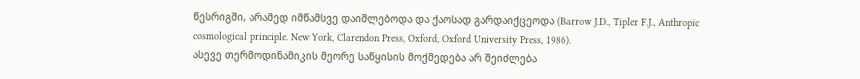წესრიგში, არამედ იმწამსვე დაიშლებოდა და ქაოსად გარდაიქცეოდა (Barrow J.D., Tipler F.J., Anthropic cosmological principle. New York, Clarendon Press, Oxford, Oxford University Press, 1986).
ასევე თერმოდინამიკის მეორე საწყისის მოქმედება არ შეიძლება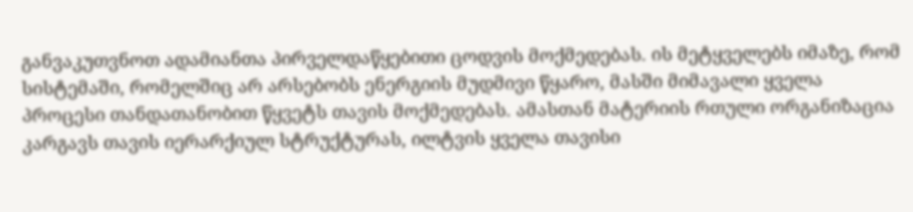განვაკუთვნოთ ადამიანთა პირველდაწყებითი ცოდვის მოქმედებას. ის მეტყველებს იმაზე, რომ სისტემაში, რომელშიც არ არსებობს ენერგიის მუდმივი წყარო, მასში მიმავალი ყველა პროცესი თანდათანობით წყვეტს თავის მოქმედებას. ამასთან მატერიის რთული ორგანიზაცია კარგავს თავის იერარქიულ სტრუქტურას, ილტვის ყველა თავისი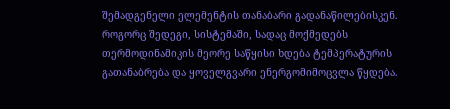შემადგენელი ელემენტის თანაბარი გადანაწილებისკენ. როგორც შედეგი, სისტემაში, სადაც მოქმედებს თერმოდინამიკის მეორე საწყისი ხდება ტემპერატურის გათანაბრება და ყოველგვარი ენერგომიმოცვლა წყდება.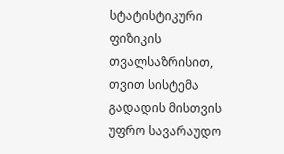სტატისტიკური ფიზიკის თვალსაზრისით, თვით სისტემა გადადის მისთვის უფრო სავარაუდო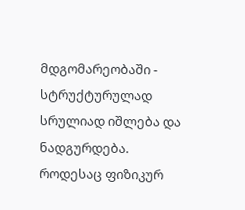მდგომარეობაში - სტრუქტურულად სრულიად იშლება და ნადგურდება.
როდესაც ფიზიკურ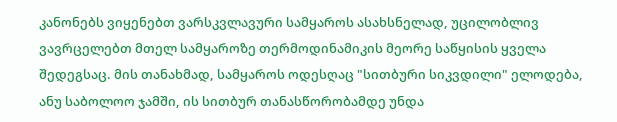კანონებს ვიყენებთ ვარსკვლავური სამყაროს ასახსნელად, უცილობლივ ვავრცელებთ მთელ სამყაროზე თერმოდინამიკის მეორე საწყისის ყველა შედეგსაც. მის თანახმად, სამყაროს ოდესღაც "სითბური სიკვდილი" ელოდება, ანუ საბოლოო ჯამში, ის სითბურ თანასწორობამდე უნდა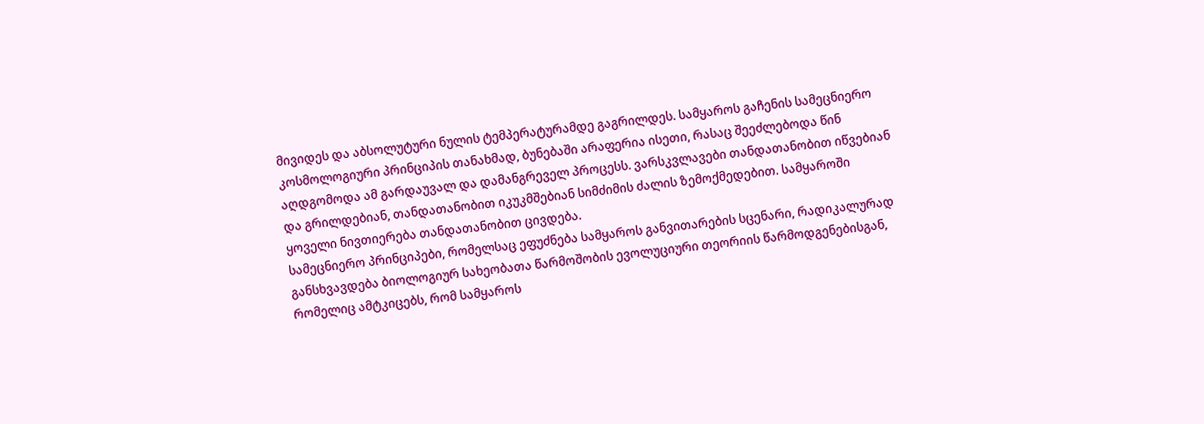მივიდეს და აბსოლუტური ნულის ტემპერატურამდე გაგრილდეს. სამყაროს გაჩენის სამეცნიერო კოსმოლოგიური პრინციპის თანახმად, ბუნებაში არაფერია ისეთი, რასაც შეეძლებოდა წინ აღდგომოდა ამ გარდაუვალ და დამანგრეველ პროცესს. ვარსკვლავები თანდათანობით იწვებიან და გრილდებიან, თანდათანობით იკუკმშებიან სიმძიმის ძალის ზემოქმედებით. სამყაროში ყოველი ნივთიერება თანდათანობით ცივდება.
სამეცნიერო პრინციპები, რომელსაც ეფუძნება სამყაროს განვითარების სცენარი, რადიკალურად განსხვავდება ბიოლოგიურ სახეობათა წარმოშობის ევოლუციური თეორიის წარმოდგენებისგან, რომელიც ამტკიცებს, რომ სამყაროს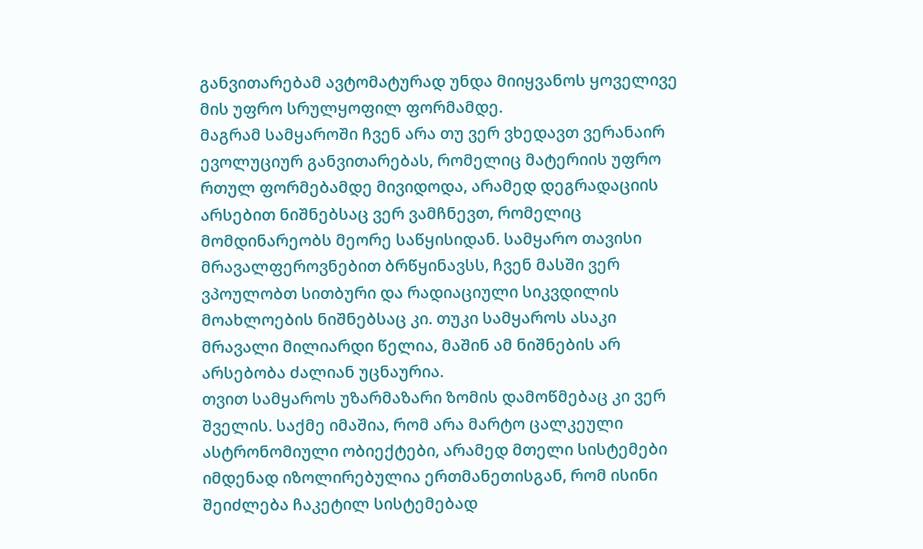განვითარებამ ავტომატურად უნდა მიიყვანოს ყოველივე მის უფრო სრულყოფილ ფორმამდე.
მაგრამ სამყაროში ჩვენ არა თუ ვერ ვხედავთ ვერანაირ ევოლუციურ განვითარებას, რომელიც მატერიის უფრო რთულ ფორმებამდე მივიდოდა, არამედ დეგრადაციის არსებით ნიშნებსაც ვერ ვამჩნევთ, რომელიც მომდინარეობს მეორე საწყისიდან. სამყარო თავისი მრავალფეროვნებით ბრწყინავსს, ჩვენ მასში ვერ ვპოულობთ სითბური და რადიაციული სიკვდილის მოახლოების ნიშნებსაც კი. თუკი სამყაროს ასაკი მრავალი მილიარდი წელია, მაშინ ამ ნიშნების არ არსებობა ძალიან უცნაურია.
თვით სამყაროს უზარმაზარი ზომის დამოწმებაც კი ვერ შველის. საქმე იმაშია, რომ არა მარტო ცალკეული ასტრონომიული ობიექტები, არამედ მთელი სისტემები იმდენად იზოლირებულია ერთმანეთისგან, რომ ისინი შეიძლება ჩაკეტილ სისტემებად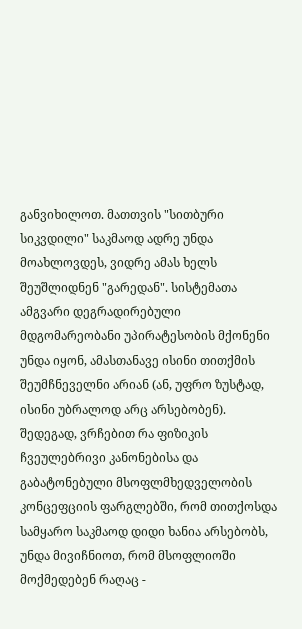განვიხილოთ. მათთვის "სითბური სიკვდილი" საკმაოდ ადრე უნდა მოახლოვდეს, ვიდრე ამას ხელს შეუშლიდნენ "გარედან". სისტემათა ამგვარი დეგრადირებული მდგომარეობანი უპირატესობის მქონენი უნდა იყონ, ამასთანავე ისინი თითქმის შეუმჩნეველნი არიან (ან, უფრო ზუსტად, ისინი უბრალოდ არც არსებობენ). შედეგად, ვრჩებით რა ფიზიკის ჩვეულებრივი კანონებისა და გაბატონებული მსოფლმხედველობის კონცეფციის ფარგლებში, რომ თითქოსდა სამყარო საკმაოდ დიდი ხანია არსებობს, უნდა მივიჩნიოთ, რომ მსოფლიოში მოქმედებენ რაღაც -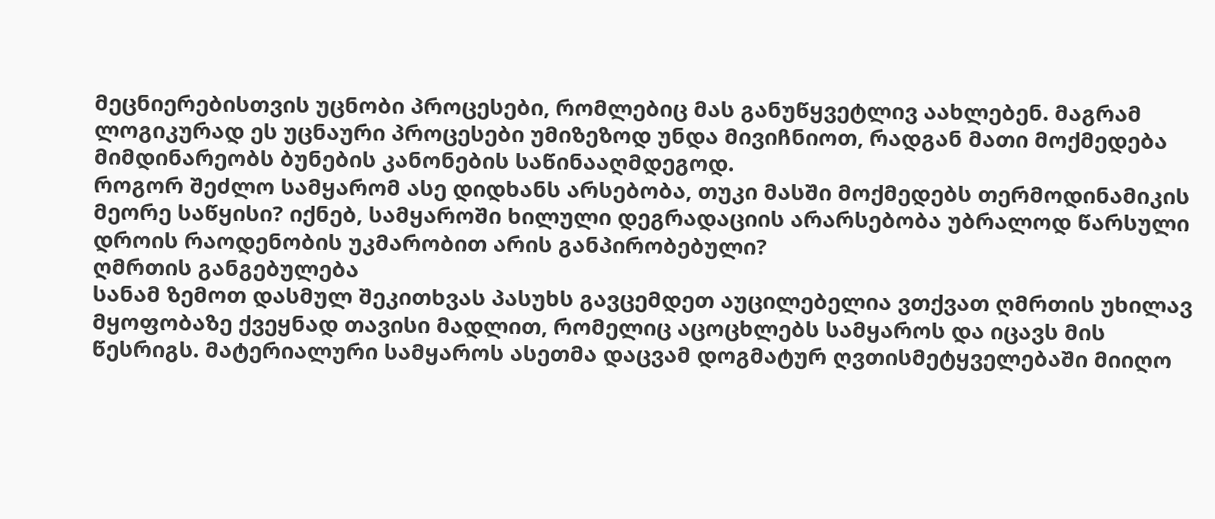მეცნიერებისთვის უცნობი პროცესები, რომლებიც მას განუწყვეტლივ აახლებენ. მაგრამ ლოგიკურად ეს უცნაური პროცესები უმიზეზოდ უნდა მივიჩნიოთ, რადგან მათი მოქმედება მიმდინარეობს ბუნების კანონების საწინააღმდეგოდ.
როგორ შეძლო სამყარომ ასე დიდხანს არსებობა, თუკი მასში მოქმედებს თერმოდინამიკის მეორე საწყისი? იქნებ, სამყაროში ხილული დეგრადაციის არარსებობა უბრალოდ წარსული დროის რაოდენობის უკმარობით არის განპირობებული?
ღმრთის განგებულება
სანამ ზემოთ დასმულ შეკითხვას პასუხს გავცემდეთ აუცილებელია ვთქვათ ღმრთის უხილავ მყოფობაზე ქვეყნად თავისი მადლით, რომელიც აცოცხლებს სამყაროს და იცავს მის წესრიგს. მატერიალური სამყაროს ასეთმა დაცვამ დოგმატურ ღვთისმეტყველებაში მიიღო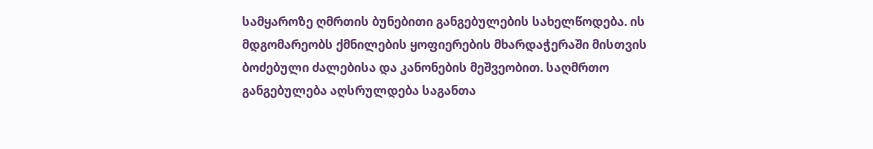სამყაროზე ღმრთის ბუნებითი განგებულების სახელწოდება. ის მდგომარეობს ქმნილების ყოფიერების მხარდაჭერაში მისთვის ბოძებული ძალებისა და კანონების მეშვეობით. საღმრთო განგებულება აღსრულდება საგანთა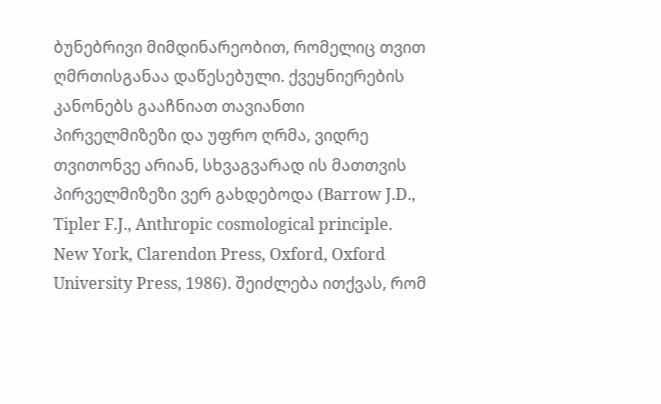ბუნებრივი მიმდინარეობით, რომელიც თვით ღმრთისგანაა დაწესებული. ქვეყნიერების კანონებს გააჩნიათ თავიანთი პირველმიზეზი და უფრო ღრმა, ვიდრე თვითონვე არიან, სხვაგვარად ის მათთვის პირველმიზეზი ვერ გახდებოდა (Barrow J.D., Tipler F.J., Anthropic cosmological principle. New York, Clarendon Press, Oxford, Oxford University Press, 1986). შეიძლება ითქვას, რომ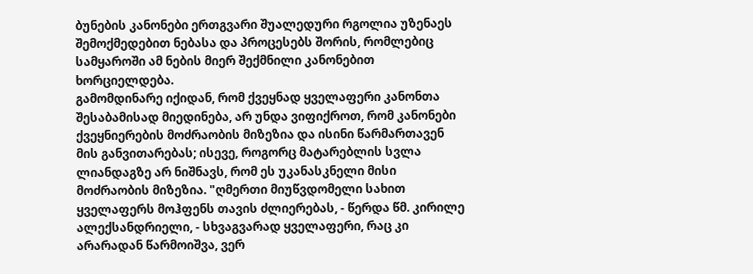ბუნების კანონები ერთგვარი შუალედური რგოლია უზენაეს შემოქმედებით ნებასა და პროცესებს შორის, რომლებიც სამყაროში ამ ნების მიერ შექმნილი კანონებით ხორციელდება.
გამომდინარე იქიდან, რომ ქვეყნად ყველაფერი კანონთა შესაბამისად მიედინება, არ უნდა ვიფიქროთ, რომ კანონები ქვეყნიერების მოძრაობის მიზეზია და ისინი წარმართავენ მის განვითარებას; ისევე, როგორც მატარებლის სვლა ლიანდაგზე არ ნიშნავს, რომ ეს უკანასკნელი მისი მოძრაობის მიზეზია. "ღმერთი მიუწვდომელი სახით ყველაფერს მოჰფენს თავის ძლიერებას, - წერდა წმ. კირილე ალექსანდრიელი, - სხვაგვარად ყველაფერი, რაც კი არარადან წარმოიშვა, ვერ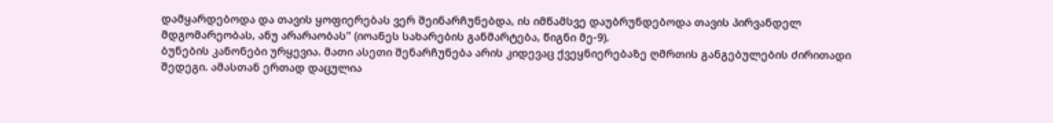დამყარდებოდა და თავის ყოფიერებას ვერ შეინარჩუნებდა, ის იმწამსვე დაუბრუნდებოდა თავის პირვანდელ მდგომარეობას, ანუ არარაობას" (იოანეს სახარების განმარტება, წიგნი მე-9).
ბუნების კანონები ურყევია. მათი ასეთი შენარჩუნება არის კიდევაც ქვეყნიერებაზე ღმრთის განგებულების ძირითადი შედეგი. ამასთან ერთად დაცულია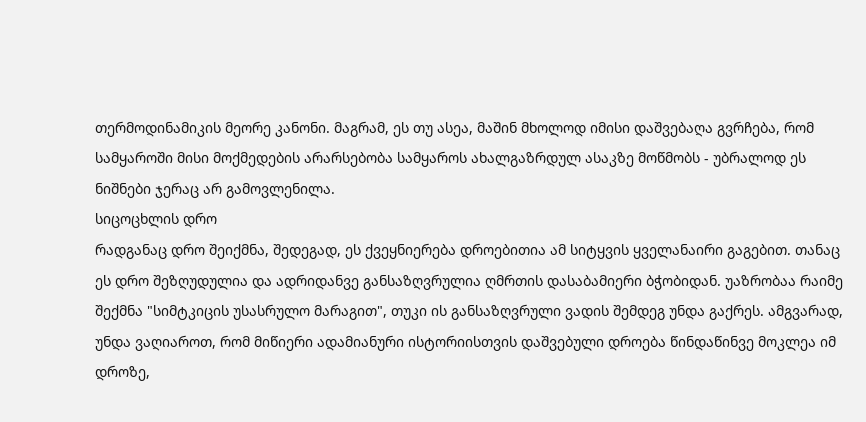თერმოდინამიკის მეორე კანონი. მაგრამ, ეს თუ ასეა, მაშინ მხოლოდ იმისი დაშვებაღა გვრჩება, რომ სამყაროში მისი მოქმედების არარსებობა სამყაროს ახალგაზრდულ ასაკზე მოწმობს - უბრალოდ ეს ნიშნები ჯერაც არ გამოვლენილა.
სიცოცხლის დრო
რადგანაც დრო შეიქმნა, შედეგად, ეს ქვეყნიერება დროებითია ამ სიტყვის ყველანაირი გაგებით. თანაც ეს დრო შეზღუდულია და ადრიდანვე განსაზღვრულია ღმრთის დასაბამიერი ბჭობიდან. უაზრობაა რაიმე შექმნა "სიმტკიცის უსასრულო მარაგით", თუკი ის განსაზღვრული ვადის შემდეგ უნდა გაქრეს. ამგვარად, უნდა ვაღიაროთ, რომ მიწიერი ადამიანური ისტორიისთვის დაშვებული დროება წინდაწინვე მოკლეა იმ დროზე,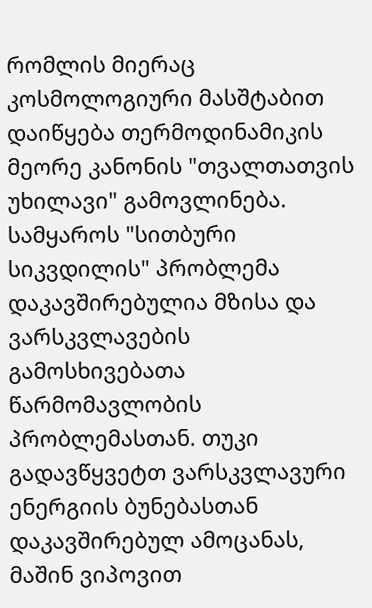რომლის მიერაც კოსმოლოგიური მასშტაბით დაიწყება თერმოდინამიკის მეორე კანონის "თვალთათვის უხილავი" გამოვლინება.
სამყაროს "სითბური სიკვდილის" პრობლემა დაკავშირებულია მზისა და ვარსკვლავების გამოსხივებათა წარმომავლობის პრობლემასთან. თუკი გადავწყვეტთ ვარსკვლავური ენერგიის ბუნებასთან დაკავშირებულ ამოცანას, მაშინ ვიპოვით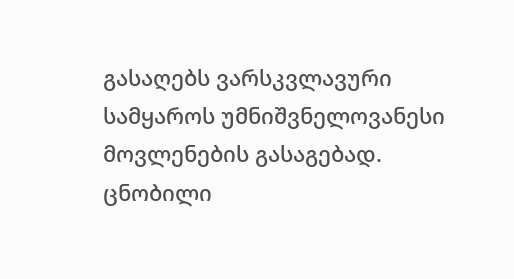გასაღებს ვარსკვლავური სამყაროს უმნიშვნელოვანესი მოვლენების გასაგებად.
ცნობილი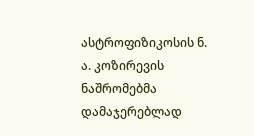ასტროფიზიკოსის ნ. ა. კოზირევის ნაშრომებმა დამაჯერებლად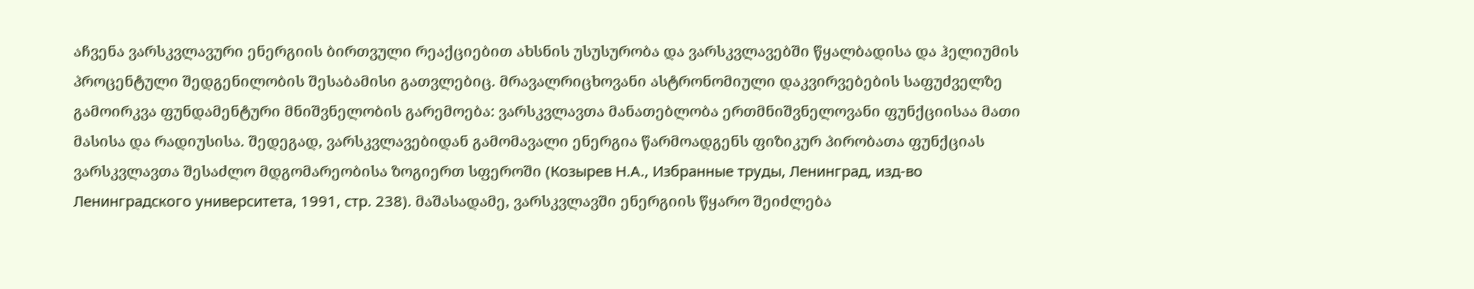აჩვენა ვარსკვლავური ენერგიის ბირთვული რეაქციებით ახსნის უსუსურობა და ვარსკვლავებში წყალბადისა და ჰელიუმის პროცენტული შედგენილობის შესაბამისი გათვლებიც. მრავალრიცხოვანი ასტრონომიული დაკვირვებების საფუძველზე გამოირკვა ფუნდამენტური მნიშვნელობის გარემოება: ვარსკვლავთა მანათებლობა ერთმნიშვნელოვანი ფუნქციისაა მათი მასისა და რადიუსისა. შედეგად, ვარსკვლავებიდან გამომავალი ენერგია წარმოადგენს ფიზიკურ პირობათა ფუნქციას ვარსკვლავთა შესაძლო მდგომარეობისა ზოგიერთ სფეროში (Козырев Н.А., Избранные труды, Ленинград, изд-во Ленинградского университета, 1991, стр. 238). მაშასადამე, ვარსკვლავში ენერგიის წყარო შეიძლება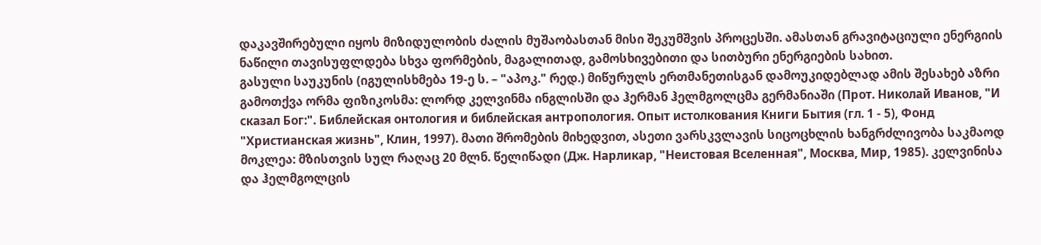დაკავშირებული იყოს მიზიდულობის ძალის მუშაობასთან მისი შეკუმშვის პროცესში. ამასთან გრავიტაციული ენერგიის ნაწილი თავისუფლდება სხვა ფორმების, მაგალითად, გამოსხივებითი და სითბური ენერგიების სახით.
გასული საუკუნის (იგულისხმება 19-ე ს. – "აპოკ." რედ.) მიწურულს ერთმანეთისგან დამოუკიდებლად ამის შესახებ აზრი გამოთქვა ორმა ფიზიკოსმა: ლორდ კელვინმა ინგლისში და ჰერმან ჰელმგოლცმა გერმანიაში (Прот. Николай Иванов, "И сказал Бог:". Библейская онтология и библейская антропология. Опыт истолкования Книги Бытия (гл. 1 - 5), Фонд "Христианская жизнь", Клин, 1997). მათი შრომების მიხედვით, ასეთი ვარსკვლავის სიცოცხლის ხანგრძლივობა საკმაოდ მოკლეა: მზისთვის სულ რაღაც 20 მლნ. წელიწადი (Дж. Нарликар, "Неистовая Вселенная", Москва, Мир, 1985). კელვინისა და ჰელმგოლცის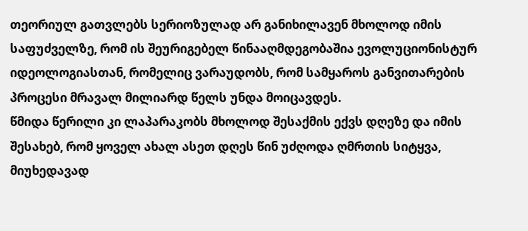თეორიულ გათვლებს სერიოზულად არ განიხილავენ მხოლოდ იმის საფუძველზე, რომ ის შეურიგებელ წინააღმდეგობაშია ევოლუციონისტურ იდეოლოგიასთან, რომელიც ვარაუდობს, რომ სამყაროს განვითარების პროცესი მრავალ მილიარდ წელს უნდა მოიცავდეს.
წმიდა წერილი კი ლაპარაკობს მხოლოდ შესაქმის ექვს დღეზე და იმის შესახებ, რომ ყოველ ახალ ასეთ დღეს წინ უძღოდა ღმრთის სიტყვა, მიუხედავად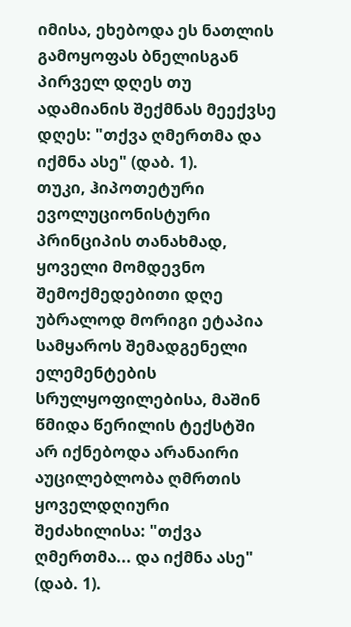იმისა, ეხებოდა ეს ნათლის გამოყოფას ბნელისგან პირველ დღეს თუ ადამიანის შექმნას მეექვსე დღეს: "თქვა ღმერთმა და იქმნა ასე" (დაბ. 1).
თუკი, ჰიპოთეტური ევოლუციონისტური პრინციპის თანახმად, ყოველი მომდევნო შემოქმედებითი დღე უბრალოდ მორიგი ეტაპია სამყაროს შემადგენელი ელემენტების სრულყოფილებისა, მაშინ წმიდა წერილის ტექსტში არ იქნებოდა არანაირი აუცილებლობა ღმრთის ყოველდღიური შეძახილისა: "თქვა ღმერთმა... და იქმნა ასე" (დაბ. 1).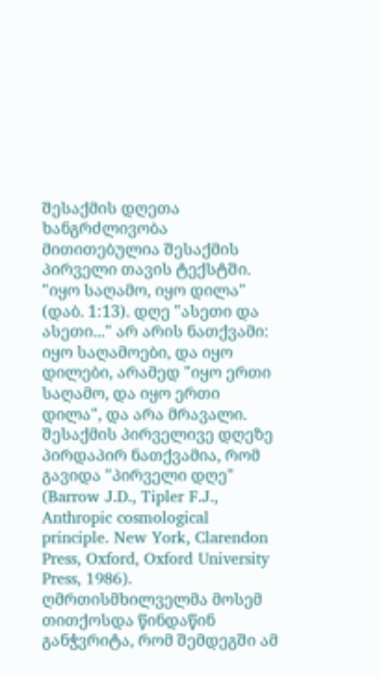შესაქმის დღეთა ხანგრძლივობა მითითებულია შესაქმის პირველი თავის ტექსტში. "იყო საღამო, იყო დილა" (დაბ. 1:13). დღე "ასეთი და ასეთი..." არ არის ნათქვამი: იყო საღამოები, და იყო დილები, არამედ "იყო ერთი საღამო, და იყო ერთი დილა", და არა მრავალი. შესაქმის პირველივე დღეზე პირდაპირ ნათქვამია, რომ გავიდა "პირველი დღე" (Barrow J.D., Tipler F.J., Anthropic cosmological principle. New York, Clarendon Press, Oxford, Oxford University Press, 1986).
ღმრთისმხილველმა მოსემ თითქოსდა წინდაწინ განჭვრიტა, რომ შემდეგში ამ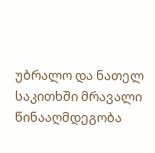უბრალო და ნათელ საკითხში მრავალი წინააღმდეგობა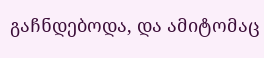გაჩნდებოდა, და ამიტომაც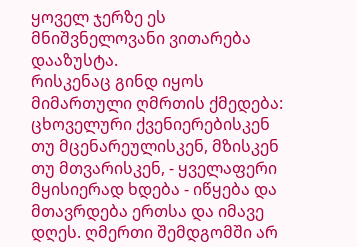ყოველ ჯერზე ეს მნიშვნელოვანი ვითარება დააზუსტა.
რისკენაც გინდ იყოს მიმართული ღმრთის ქმედება: ცხოველური ქვენიერებისკენ თუ მცენარეულისკენ, მზისკენ თუ მთვარისკენ, - ყველაფერი მყისიერად ხდება - იწყება და მთავრდება ერთსა და იმავე დღეს. ღმერთი შემდგომში არ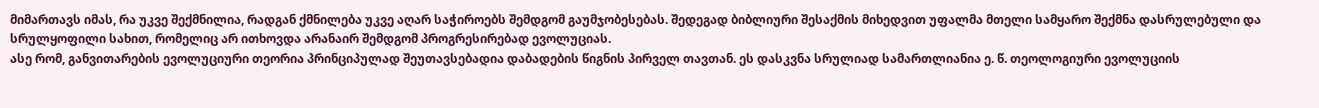მიმართავს იმას, რა უკვე შექმნილია, რადგან ქმნილება უკვე აღარ საჭიროებს შემდგომ გაუმჯობესებას. შედეგად ბიბლიური შესაქმის მიხედვით უფალმა მთელი სამყარო შექმნა დასრულებული და სრულყოფილი სახით, რომელიც არ ითხოვდა არანაირ შემდგომ პროგრესირებად ევოლუციას.
ასე რომ, განვითარების ევოლუციური თეორია პრინციპულად შეუთავსებადია დაბადების წიგნის პირველ თავთან. ეს დასკვნა სრულიად სამართლიანია ე. წ. თეოლოგიური ევოლუციის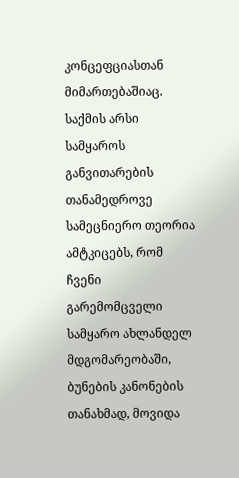კონცეფციასთან მიმართებაშიაც.
საქმის არსი
სამყაროს განვითარების თანამედროვე სამეცნიერო თეორია ამტკიცებს, რომ ჩვენი გარემომცველი სამყარო ახლანდელ მდგომარეობაში, ბუნების კანონების თანახმად, მოვიდა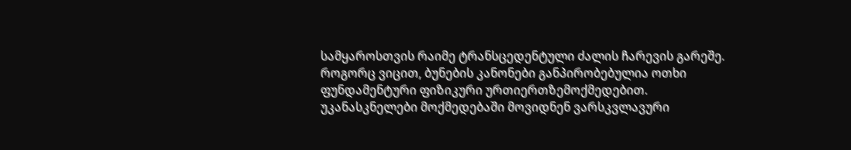სამყაროსთვის რაიმე ტრანსცედენტული ძალის ჩარევის გარეშე. როგორც ვიცით, ბუნების კანონები განპირობებულია ოთხი ფუნდამენტური ფიზიკური ურთიერთზემოქმედებით. უკანასკნელები მოქმედებაში მოვიდნენ ვარსკვლავური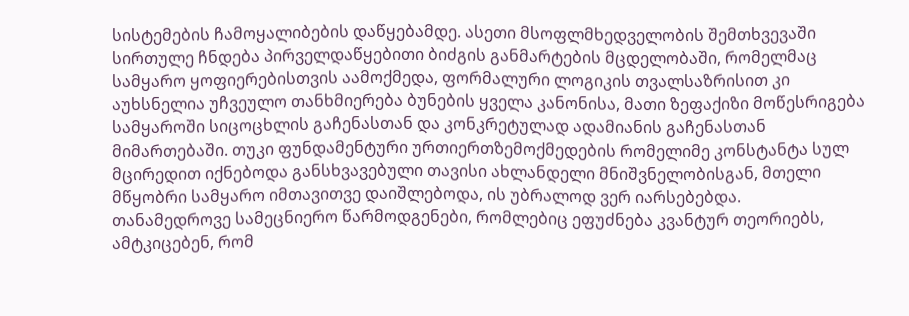სისტემების ჩამოყალიბების დაწყებამდე. ასეთი მსოფლმხედველობის შემთხვევაში სირთულე ჩნდება პირველდაწყებითი ბიძგის განმარტების მცდელობაში, რომელმაც სამყარო ყოფიერებისთვის აამოქმედა, ფორმალური ლოგიკის თვალსაზრისით კი აუხსნელია უჩვეულო თანხმიერება ბუნების ყველა კანონისა, მათი ზეფაქიზი მოწესრიგება სამყაროში სიცოცხლის გაჩენასთან და კონკრეტულად ადამიანის გაჩენასთან მიმართებაში. თუკი ფუნდამენტური ურთიერთზემოქმედების რომელიმე კონსტანტა სულ მცირედით იქნებოდა განსხვავებული თავისი ახლანდელი მნიშვნელობისგან, მთელი მწყობრი სამყარო იმთავითვე დაიშლებოდა, ის უბრალოდ ვერ იარსებებდა.
თანამედროვე სამეცნიერო წარმოდგენები, რომლებიც ეფუძნება კვანტურ თეორიებს, ამტკიცებენ, რომ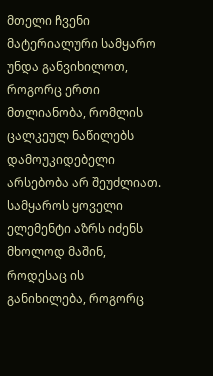მთელი ჩვენი მატერიალური სამყარო უნდა განვიხილოთ, როგორც ერთი მთლიანობა, რომლის ცალკეულ ნაწილებს დამოუკიდებელი არსებობა არ შეუძლიათ. სამყაროს ყოველი ელემენტი აზრს იძენს მხოლოდ მაშინ, როდესაც ის განიხილება, როგორც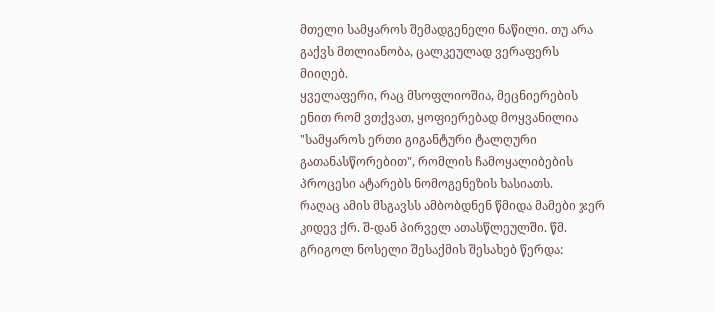მთელი სამყაროს შემადგენელი ნაწილი. თუ არა გაქვს მთლიანობა, ცალკეულად ვერაფერს მიიღებ.
ყველაფერი, რაც მსოფლიოშია, მეცნიერების ენით რომ ვთქვათ, ყოფიერებად მოყვანილია "სამყაროს ერთი გიგანტური ტალღური გათანასწორებით", რომლის ჩამოყალიბების პროცესი ატარებს ნომოგენეზის ხასიათს.
რაღაც ამის მსგავსს ამბობდნენ წმიდა მამები ჯერ კიდევ ქრ. შ-დან პირველ ათასწლეულში. წმ. გრიგოლ ნოსელი შესაქმის შესახებ წერდა: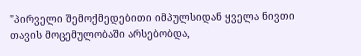"პირველი შემოქმედებითი იმპულსიდან ყველა ნივთი თავის მოცემულობაში არსებობდა,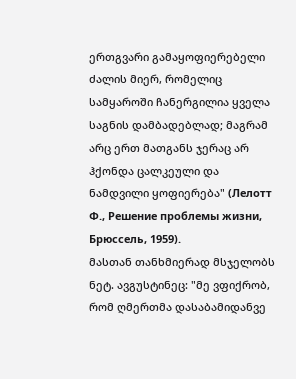ერთგვარი გამაყოფიერებელი ძალის მიერ, რომელიც სამყაროში ჩანერგილია ყველა საგნის დამბადებლად; მაგრამ არც ერთ მათგანს ჯერაც არ ჰქონდა ცალკეული და ნამდვილი ყოფიერება" (Лелотт Ф., Решение проблемы жизни, Брюссель, 1959).
მასთან თანხმიერად მსჯელობს ნეტ. ავგუსტინეც: "მე ვფიქრობ, რომ ღმერთმა დასაბამიდანვე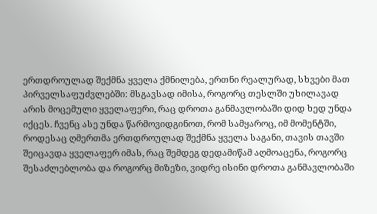ერთდროულად შექმნა ყველა ქმნილება, ერთნი რეალურად, სხვები მათ პირველსაფუძვლებში: მსგავსად იმისა, როგორც თესლში უხილავად არის მოცემული ყველაფერი, რაც დროთა განმავლობაში დიდ ხედ უნდა იქცეს. ჩვენც ასე უნდა წარმოვიდგინოთ, რომ სამყაროც, იმ მომენტში, როდესაც ღმერთმა ერთდროულად შექმნა ყველა საგანი, თავის თავში შეიცავდა ყველაფერ იმას, რაც შემდეგ დედამიწამ აღმოაცენა, როგორც შესაძლებლობა და როგორც მიზეზი, ვიდრე ისინი დროთა განმავლობაში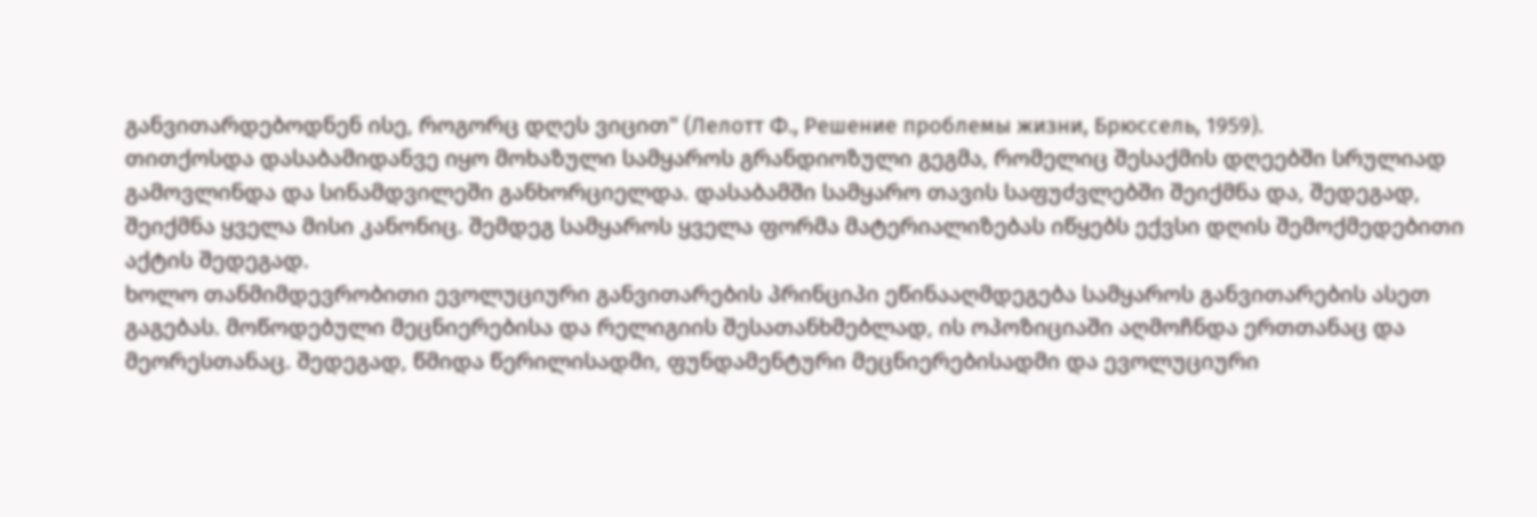განვითარდებოდნენ ისე, როგორც დღეს ვიცით" (Лелотт Ф., Решение проблемы жизни, Брюссель, 1959).
თითქოსდა დასაბამიდანვე იყო მოხაზული სამყაროს გრანდიოზული გეგმა, რომელიც შესაქმის დღეებში სრულიად გამოვლინდა და სინამდვილეში განხორციელდა. დასაბამში სამყარო თავის საფუძვლებში შეიქმნა და, შედეგად, შეიქმნა ყველა მისი კანონიც. შემდეგ სამყაროს ყველა ფორმა მატერიალიზებას იწყებს ექვსი დღის შემოქმედებითი აქტის შედეგად.
ხოლო თანმიმდევრობითი ევოლუციური განვითარების პრინციპი ეწინააღმდეგება სამყაროს განვითარების ასეთ გაგებას. მოწოდებული მეცნიერებისა და რელიგიის შესათანხმებლად, ის ოპოზიციაში აღმოჩნდა ერთთანაც და მეორესთანაც. შედეგად, წმიდა წერილისადმი, ფუნდამენტური მეცნიერებისადმი და ევოლუციური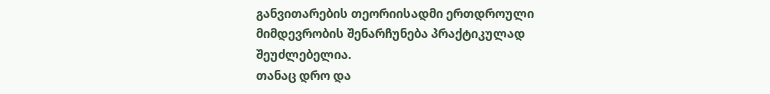განვითარების თეორიისადმი ერთდროული მიმდევრობის შენარჩუნება პრაქტიკულად შეუძლებელია.
თანაც დრო და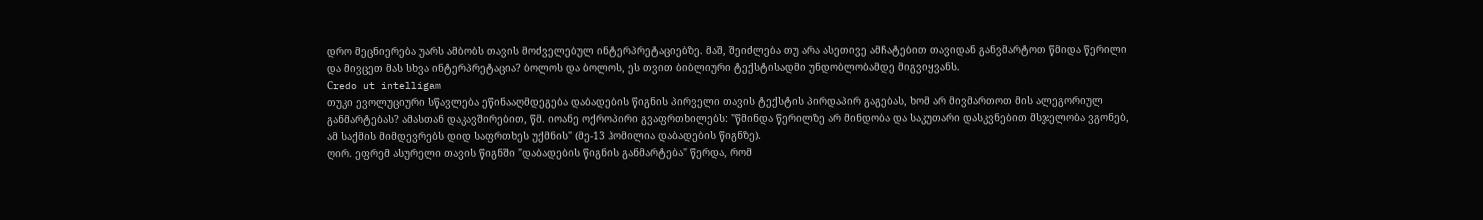დრო მეცნიერება უარს ამბობს თავის მოძველებულ ინტერპრეტაციებზე. მაშ, შეიძლება თუ არა ასეთივე ამჩატებით თავიდან განვმარტოთ წმიდა წერილი და მივცეთ მას სხვა ინტერპრეტაცია? ბოლოს და ბოლოს, ეს თვით ბიბლიური ტექსტისადმი უნდობლობამდე მიგვიყვანს.
Сredo ut intelligam
თუკი ევოლუციური სწავლება ეწინააღმდეგება დაბადების წიგნის პირველი თავის ტექსტის პირდაპირ გაგებას, ხომ არ მივმართოთ მის ალეგორიულ განმარტებას? ამასთან დაკავშირებით, წმ. იოანე ოქროპირი გვაფრთხილებს: "წმინდა წერილზე არ მინდობა და საკუთარი დასკვნებით მსჯელობა ვგონებ, ამ საქმის მიმდევრებს დიდ საფრთხეს უქმნის" (მე-13 ჰომილია დაბადების წიგნზე).
ღირ. ეფრემ ასურელი თავის წიგნში "დაბადების წიგნის განმარტება" წერდა, რომ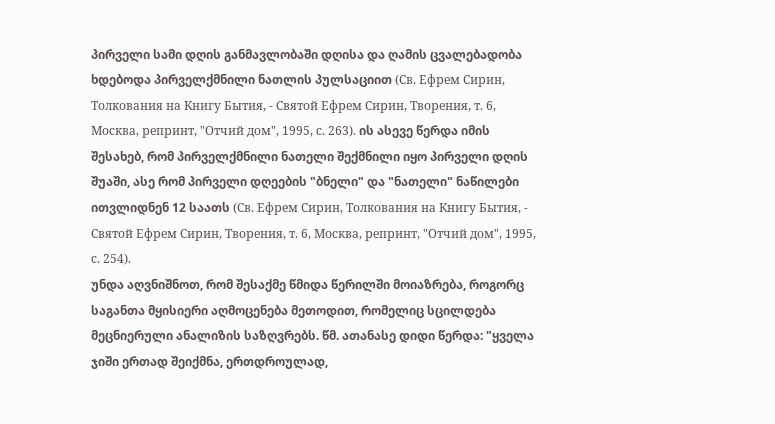პირველი სამი დღის განმავლობაში დღისა და ღამის ცვალებადობა ხდებოდა პირველქმნილი ნათლის პულსაციით (Св. Ефрем Сирин, Толкования на Книгу Бытия, - Святой Ефрем Сирин, Творения, т. 6, Москва, репринт, "Отчий дом", 1995, с. 263). ის ასევე წერდა იმის შესახებ, რომ პირველქმნილი ნათელი შექმნილი იყო პირველი დღის შუაში, ასე რომ პირველი დღეების "ბნელი" და "ნათელი" ნაწილები ითვლიდნენ 12 საათს (Св. Ефрем Сирин, Толкования на Книгу Бытия, - Святой Ефрем Сирин, Творения, т. 6, Москва, репринт, "Отчий дом", 1995, с. 254).
უნდა აღვნიშნოთ, რომ შესაქმე წმიდა წერილში მოიაზრება, როგორც საგანთა მყისიერი აღმოცენება მეთოდით, რომელიც სცილდება მეცნიერული ანალიზის საზღვრებს. წმ. ათანასე დიდი წერდა: "ყველა ჯიში ერთად შეიქმნა, ერთდროულად,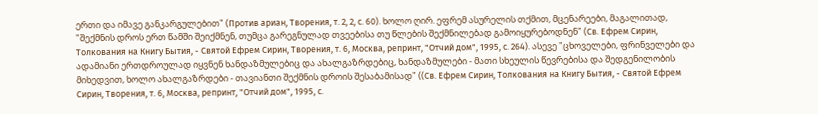ერთი და იმავე განკარგულებით" (Против ариан, Творения, т. 2, 2, с. 60). ხოლო ღირ. ეფრემ ასურელის თქმით, მცენარეები, მაგალითად, "შექმნის დროს ერთ წამში შეიქმნენ, თუმცა გარეგნულად თვეებისა თუ წლების შექმნილებად გამოიყურებოდნენ" (Св. Ефрем Сирин, Толкования на Книгу Бытия, - Святой Ефрем Сирин, Творения, т. 6, Москва, репринт, "Отчий дом", 1995, с. 264). ასევე "ცხოველები, ფრინველები და ადამიანი ერთდროულად იყვნენ ხანდაზმულებიც და ახალგაზრდებიც, ხანდაზმულები - მათი სხეულის წევრებისა და შედგენილობის მიხედვით, ხოლო ახალგაზრდები - თავიანთი შექმნის დროის შესაბამისად" ((Св. Ефрем Сирин, Толкования на Книгу Бытия, - Святой Ефрем Сирин, Творения, т. 6, Москва, репринт, "Отчий дом", 1995, с.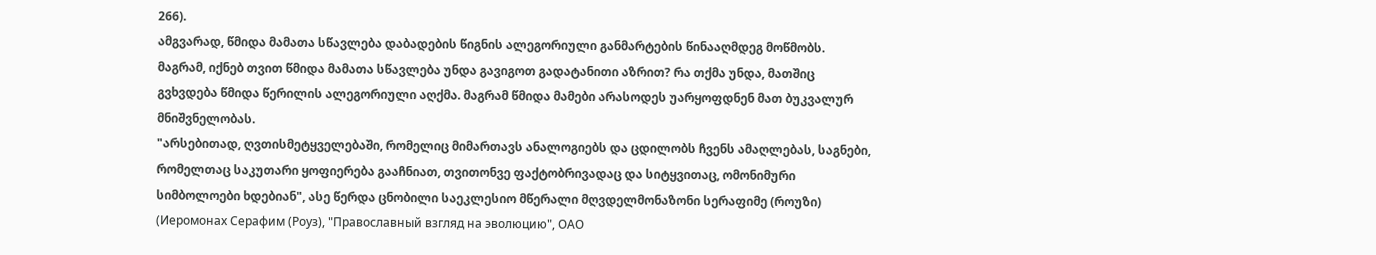266).
ამგვარად, წმიდა მამათა სწავლება დაბადების წიგნის ალეგორიული განმარტების წინააღმდეგ მოწმობს. მაგრამ, იქნებ თვით წმიდა მამათა სწავლება უნდა გავიგოთ გადატანითი აზრით? რა თქმა უნდა, მათშიც გვხვდება წმიდა წერილის ალეგორიული აღქმა. მაგრამ წმიდა მამები არასოდეს უარყოფდნენ მათ ბუკვალურ მნიშვნელობას.
"არსებითად, ღვთისმეტყველებაში, რომელიც მიმართავს ანალოგიებს და ცდილობს ჩვენს ამაღლებას, საგნები, რომელთაც საკუთარი ყოფიერება გააჩნიათ, თვითონვე ფაქტობრივადაც და სიტყვითაც, ომონიმური სიმბოლოები ხდებიან", ასე წერდა ცნობილი საეკლესიო მწერალი მღვდელმონაზონი სერაფიმე (როუზი) (Иеромонах Серафим (Роуз), "Православный взгляд на эволюцию", ОАО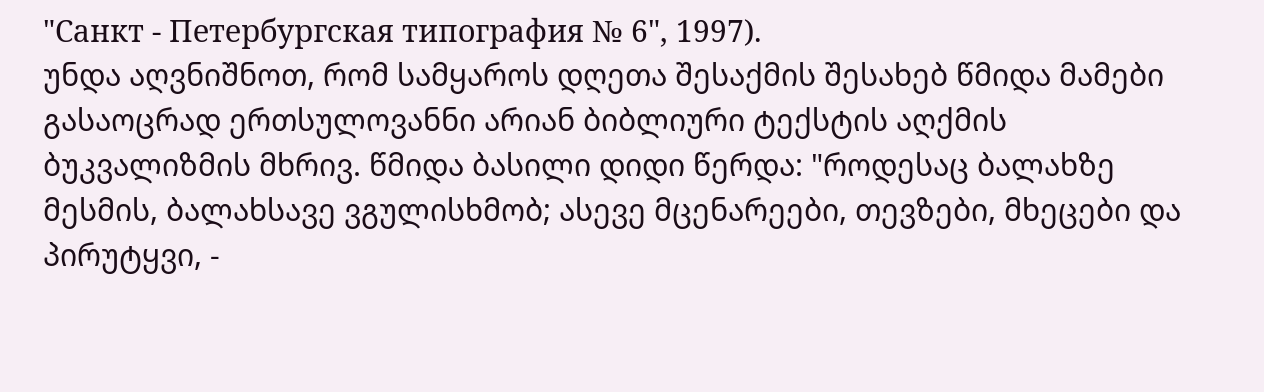"Санкт - Петербургская типография № 6", 1997).
უნდა აღვნიშნოთ, რომ სამყაროს დღეთა შესაქმის შესახებ წმიდა მამები გასაოცრად ერთსულოვანნი არიან ბიბლიური ტექსტის აღქმის ბუკვალიზმის მხრივ. წმიდა ბასილი დიდი წერდა: "როდესაც ბალახზე მესმის, ბალახსავე ვგულისხმობ; ასევე მცენარეები, თევზები, მხეცები და პირუტყვი, -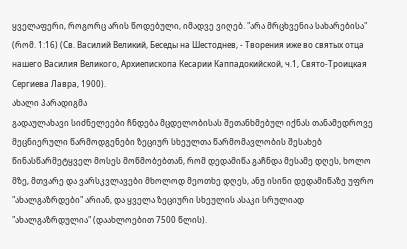ყველაფერი, როგორც არის წოდებული, იმადვე ვიღებ. "არა მრცხვენია სახარებისა" (რომ. 1:16) (Св. Василий Великий, Беседы на Шестоднев, - Творения иже во святых отца нашего Василия Великого, Архиепископа Кесарии Каппадокийской, ч.1, Свято-Троицкая Сергиева Лавра, 1900).
ახალი პარადიგმა
გადაულახავი სიძნელეები ჩნდება მცდელობისას შეთანხმებულ იქნას თანამედროვე მეცნიერული წარმოდგენები ზეციურ სხეულთა წარმომავლობის შესახებ წინასწარმეტყველ მოსეს მოწმობებთან, რომ დედამიწა გაჩნდა მესამე დღეს, ხოლო მზე, მთვარე და ვარსკვლავები მხოლოდ მეოთხე დღეს, ანუ ისინი დედამიწაზე უფრო "ახალგაზრდები" არიან, და ყველა ზეციური სხეულის ასაკი სრულიად "ახალგაზრდულია" (დაახლოებით 7500 წლის).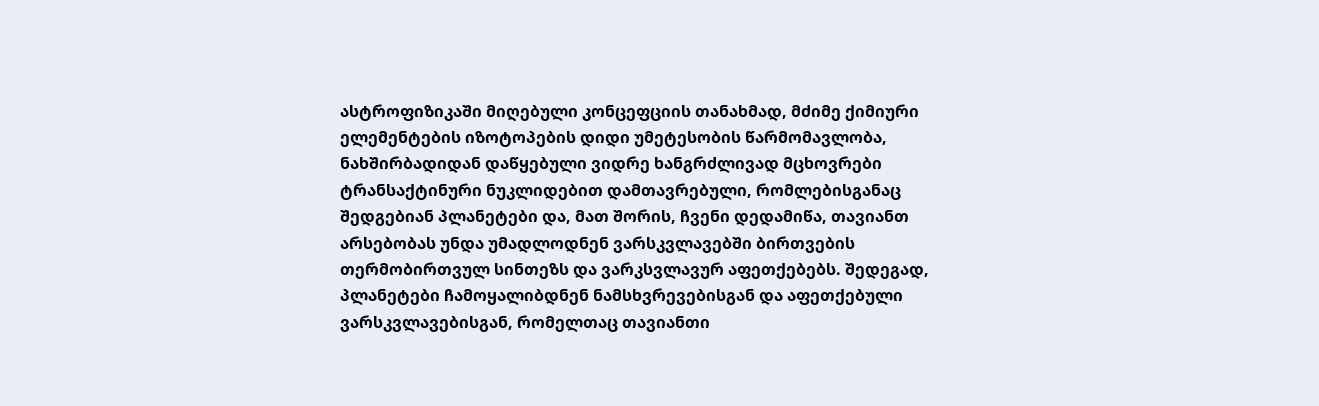ასტროფიზიკაში მიღებული კონცეფციის თანახმად, მძიმე ქიმიური ელემენტების იზოტოპების დიდი უმეტესობის წარმომავლობა, ნახშირბადიდან დაწყებული ვიდრე ხანგრძლივად მცხოვრები ტრანსაქტინური ნუკლიდებით დამთავრებული, რომლებისგანაც შედგებიან პლანეტები და, მათ შორის, ჩვენი დედამიწა, თავიანთ არსებობას უნდა უმადლოდნენ ვარსკვლავებში ბირთვების თერმობირთვულ სინთეზს და ვარკსვლავურ აფეთქებებს. შედეგად, პლანეტები ჩამოყალიბდნენ ნამსხვრევებისგან და აფეთქებული ვარსკვლავებისგან, რომელთაც თავიანთი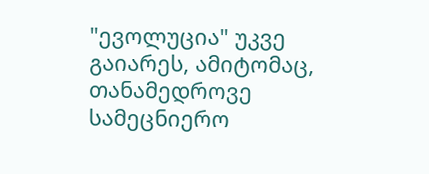"ევოლუცია" უკვე გაიარეს, ამიტომაც, თანამედროვე სამეცნიერო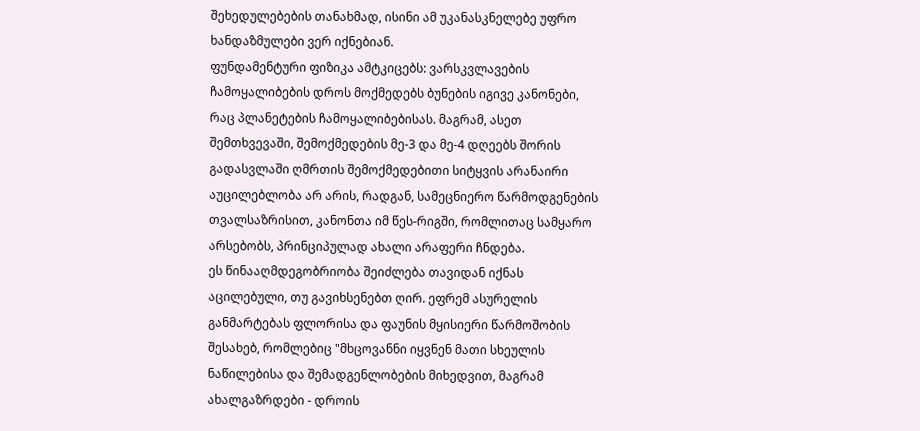შეხედულებების თანახმად, ისინი ამ უკანასკნელებე უფრო ხანდაზმულები ვერ იქნებიან.
ფუნდამენტური ფიზიკა ამტკიცებს: ვარსკვლავების ჩამოყალიბების დროს მოქმედებს ბუნების იგივე კანონები, რაც პლანეტების ჩამოყალიბებისას. მაგრამ, ასეთ შემთხვევაში, შემოქმედების მე-3 და მე-4 დღეებს შორის გადასვლაში ღმრთის შემოქმედებითი სიტყვის არანაირი აუცილებლობა არ არის, რადგან, სამეცნიერო წარმოდგენების თვალსაზრისით, კანონთა იმ წეს-რიგში, რომლითაც სამყარო არსებობს, პრინციპულად ახალი არაფერი ჩნდება.
ეს წინააღმდეგობრიობა შეიძლება თავიდან იქნას აცილებული, თუ გავიხსენებთ ღირ. ეფრემ ასურელის განმარტებას ფლორისა და ფაუნის მყისიერი წარმოშობის შესახებ, რომლებიც "მხცოვანნი იყვნენ მათი სხეულის ნაწილებისა და შემადგენლობების მიხედვით, მაგრამ ახალგაზრდები - დროის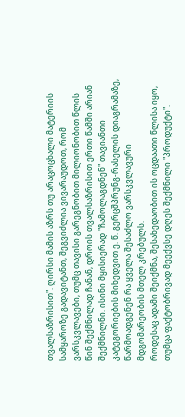თვალსაზრისით". ღირსი მამის აზრს თუ არაცოცხალი მატერიის სამყაროზე გადავიტანთ, შეგვიძლია ვივარაუდოთ, რომ ვარსკვლავები, თუმც თავისი გარეგნობით მილიონობით წლის წინ შექმნილად ჩანან, დროის თვალსაზრისით ერთი წამში არიან შექმნილნი. ისინი მყისიერად "ჩამოლაგდნენ" თავიანთი კატეგორიების მიხედვით ე. წ. გერცშპრუნგ-რასელის დიაგრამაზე, წარმოადგენენ რა ყველა შესაძლო ვარსკვლავური მდგომარეობის მთელ კრებულს.
როდესაც ადამი შეიქმნა, შესახედაობით ის ოცდაათი წლისა იყო, თუმცა ფაქტობრივად მეექვსე დღეს შექმნილი "პროდუქტი".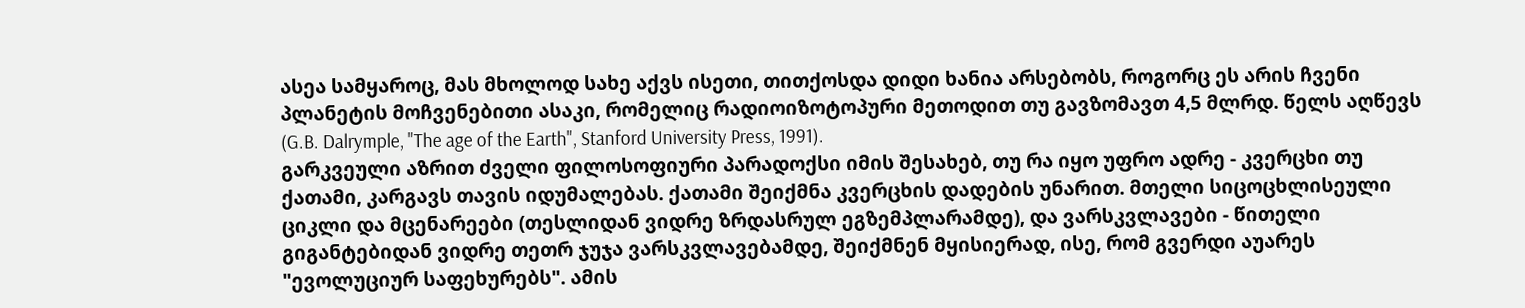ასეა სამყაროც, მას მხოლოდ სახე აქვს ისეთი, თითქოსდა დიდი ხანია არსებობს, როგორც ეს არის ჩვენი პლანეტის მოჩვენებითი ასაკი, რომელიც რადიოიზოტოპური მეთოდით თუ გავზომავთ 4,5 მლრდ. წელს აღწევს (G.B. Dalrymple, "The age of the Earth", Stanford University Press, 1991).
გარკვეული აზრით ძველი ფილოსოფიური პარადოქსი იმის შესახებ, თუ რა იყო უფრო ადრე - კვერცხი თუ ქათამი, კარგავს თავის იდუმალებას. ქათამი შეიქმნა კვერცხის დადების უნარით. მთელი სიცოცხლისეული ციკლი და მცენარეები (თესლიდან ვიდრე ზრდასრულ ეგზემპლარამდე), და ვარსკვლავები - წითელი გიგანტებიდან ვიდრე თეთრ ჯუჯა ვარსკვლავებამდე, შეიქმნენ მყისიერად, ისე, რომ გვერდი აუარეს "ევოლუციურ საფეხურებს". ამის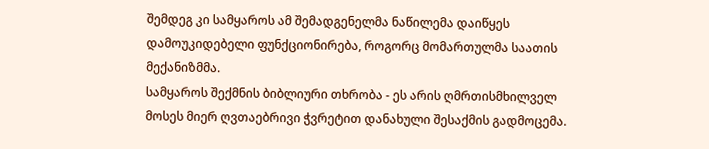შემდეგ კი სამყაროს ამ შემადგენელმა ნაწილემა დაიწყეს დამოუკიდებელი ფუნქციონირება, როგორც მომართულმა საათის მექანიზმმა.
სამყაროს შექმნის ბიბლიური თხრობა - ეს არის ღმრთისმხილველ მოსეს მიერ ღვთაებრივი ჭვრეტით დანახული შესაქმის გადმოცემა.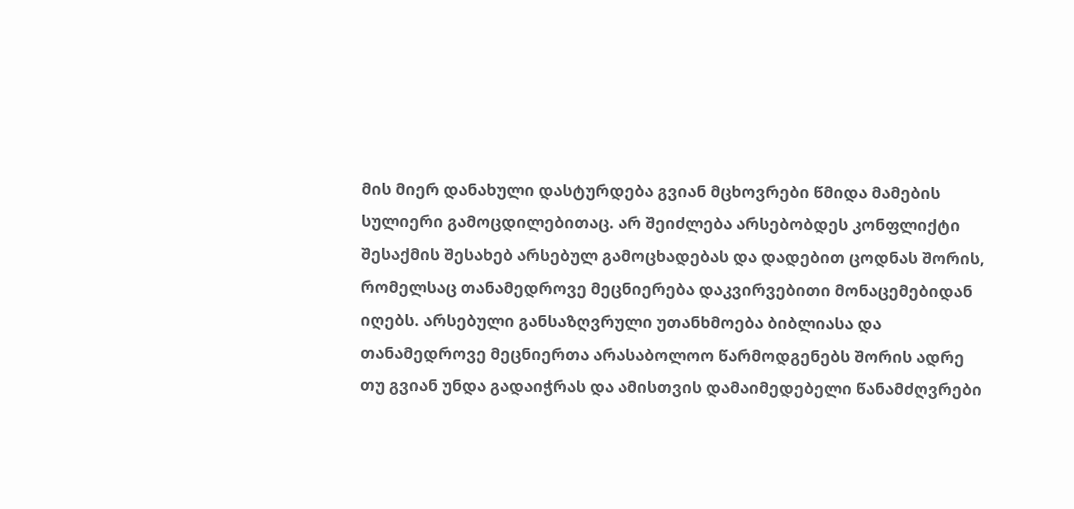მის მიერ დანახული დასტურდება გვიან მცხოვრები წმიდა მამების სულიერი გამოცდილებითაც. არ შეიძლება არსებობდეს კონფლიქტი შესაქმის შესახებ არსებულ გამოცხადებას და დადებით ცოდნას შორის, რომელსაც თანამედროვე მეცნიერება დაკვირვებითი მონაცემებიდან იღებს. არსებული განსაზღვრული უთანხმოება ბიბლიასა და თანამედროვე მეცნიერთა არასაბოლოო წარმოდგენებს შორის ადრე თუ გვიან უნდა გადაიჭრას და ამისთვის დამაიმედებელი წანამძღვრები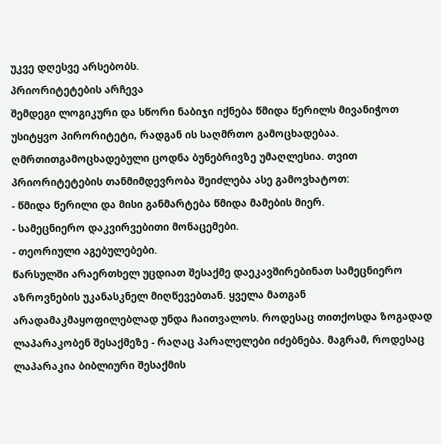უკვე დღესვე არსებობს.
პრიორიტეტების არჩევა
შემდეგი ლოგიკური და სწორი ნაბიჯი იქნება წმიდა წერილს მივანიჭოთ უსიტყვო პირორიტეტი, რადგან ის საღმრთო გამოცხადებაა. ღმრთითგამოცხადებული ცოდნა ბუნებრივზე უმაღლესია. თვით პრიორიტეტების თანმიმდევრობა შეიძლება ასე გამოვხატოთ:
- წმიდა წერილი და მისი განმარტება წმიდა მამების მიერ.
- სამეცნიერო დაკვირვებითი მონაცემები.
- თეორიული აგებულებები.
წარსულში არაერთხელ უცდიათ შესაქმე დაეკავშირებინათ სამეცნიერო აზროვნების უკანასკნელ მიღწევებთან. ყველა მათგან არადამაკმაყოფილებლად უნდა ჩაითვალოს. როდესაც თითქოსდა ზოგადად ლაპარაკობენ შესაქმეზე - რაღაც პარალელები იძებნება. მაგრამ, როდესაც ლაპარაკია ბიბლიური შესაქმის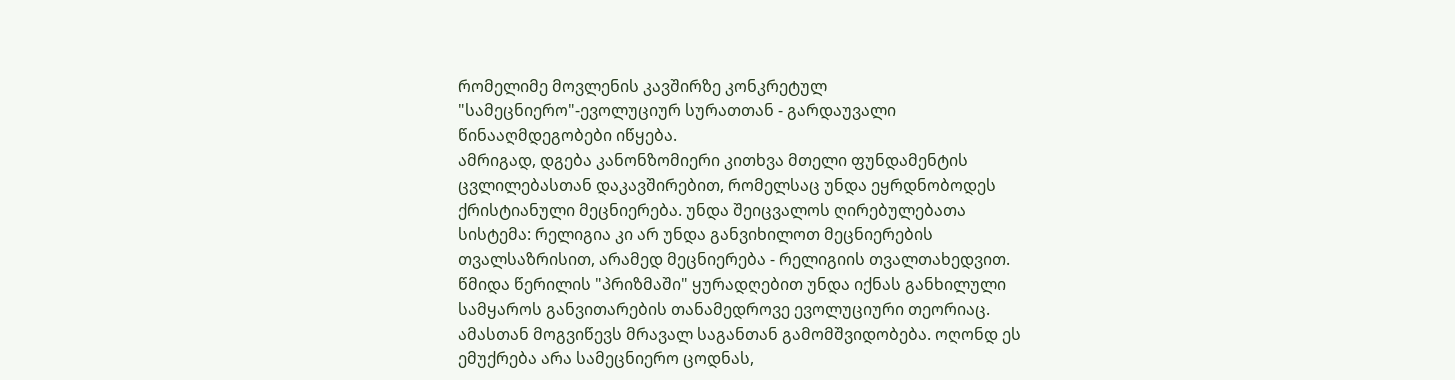რომელიმე მოვლენის კავშირზე კონკრეტულ "სამეცნიერო"-ევოლუციურ სურათთან - გარდაუვალი წინააღმდეგობები იწყება.
ამრიგად, დგება კანონზომიერი კითხვა მთელი ფუნდამენტის ცვლილებასთან დაკავშირებით, რომელსაც უნდა ეყრდნობოდეს ქრისტიანული მეცნიერება. უნდა შეიცვალოს ღირებულებათა სისტემა: რელიგია კი არ უნდა განვიხილოთ მეცნიერების თვალსაზრისით, არამედ მეცნიერება - რელიგიის თვალთახედვით. წმიდა წერილის "პრიზმაში" ყურადღებით უნდა იქნას განხილული სამყაროს განვითარების თანამედროვე ევოლუციური თეორიაც.
ამასთან მოგვიწევს მრავალ საგანთან გამომშვიდობება. ოღონდ ეს ემუქრება არა სამეცნიერო ცოდნას,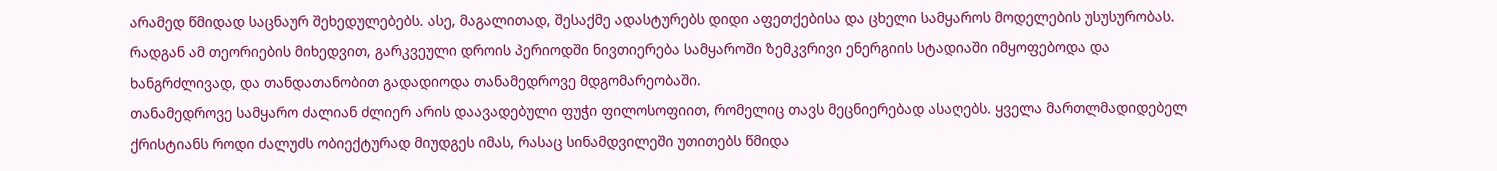არამედ წმიდად საცნაურ შეხედულებებს. ასე, მაგალითად, შესაქმე ადასტურებს დიდი აფეთქებისა და ცხელი სამყაროს მოდელების უსუსურობას. რადგან ამ თეორიების მიხედვით, გარკვეული დროის პერიოდში ნივთიერება სამყაროში ზემკვრივი ენერგიის სტადიაში იმყოფებოდა და ხანგრძლივად, და თანდათანობით გადადიოდა თანამედროვე მდგომარეობაში.
თანამედროვე სამყარო ძალიან ძლიერ არის დაავადებული ფუჭი ფილოსოფიით, რომელიც თავს მეცნიერებად ასაღებს. ყველა მართლმადიდებელ ქრისტიანს როდი ძალუძს ობიექტურად მიუდგეს იმას, რასაც სინამდვილეში უთითებს წმიდა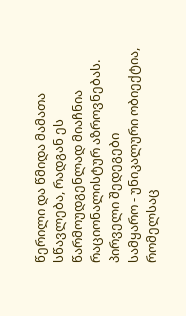წერილი და წმიდა მამათა სწავლება, რადგან ეს წარმოუდგენლად მიაჩნია რაციონალისტურ აზროვნებას.
პირველი შედეგები
სამყარო - უნიკალური ობიექტია, რომელსაც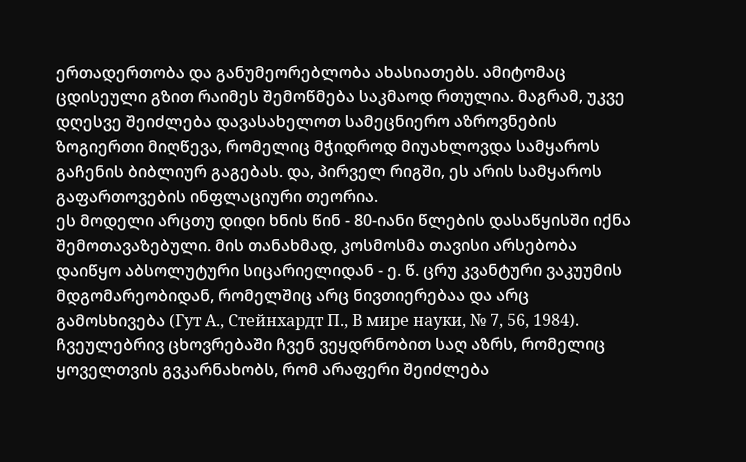ერთადერთობა და განუმეორებლობა ახასიათებს. ამიტომაც ცდისეული გზით რაიმეს შემოწმება საკმაოდ რთულია. მაგრამ, უკვე დღესვე შეიძლება დავასახელოთ სამეცნიერო აზროვნების ზოგიერთი მიღწევა, რომელიც მჭიდროდ მიუახლოვდა სამყაროს გაჩენის ბიბლიურ გაგებას. და, პირველ რიგში, ეს არის სამყაროს გაფართოვების ინფლაციური თეორია.
ეს მოდელი არცთუ დიდი ხნის წინ - 80-იანი წლების დასაწყისში იქნა შემოთავაზებული. მის თანახმად, კოსმოსმა თავისი არსებობა დაიწყო აბსოლუტური სიცარიელიდან - ე. წ. ცრუ კვანტური ვაკუუმის მდგომარეობიდან, რომელშიც არც ნივთიერებაა და არც გამოსხივება (Гут А., Стейнхардт П., В мире науки, № 7, 56, 1984). ჩვეულებრივ ცხოვრებაში ჩვენ ვეყდრნობით საღ აზრს, რომელიც ყოველთვის გვკარნახობს, რომ არაფერი შეიძლება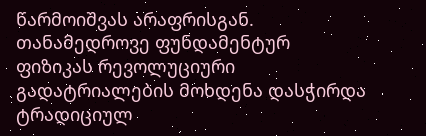წარმოიშვას არაფრისგან. თანამედროვე ფუნდამენტურ ფიზიკას რევოლუციური გადატრიალების მოხდენა დასჭირდა ტრადიციულ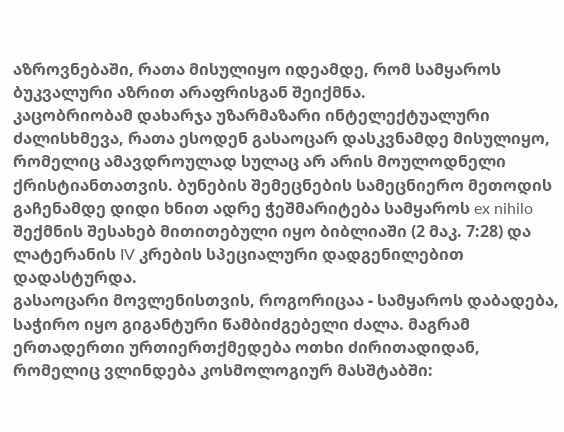აზროვნებაში, რათა მისულიყო იდეამდე, რომ სამყაროს ბუკვალური აზრით არაფრისგან შეიქმნა.
კაცობრიობამ დახარჯა უზარმაზარი ინტელექტუალური ძალისხმევა, რათა ესოდენ გასაოცარ დასკვნამდე მისულიყო, რომელიც ამავდროულად სულაც არ არის მოულოდნელი ქრისტიანთათვის. ბუნების შემეცნების სამეცნიერო მეთოდის გაჩენამდე დიდი ხნით ადრე ჭეშმარიტება სამყაროს ex nihilo შექმნის შესახებ მითითებული იყო ბიბლიაში (2 მაკ. 7:28) და ლატერანის IV კრების სპეციალური დადგენილებით დადასტურდა.
გასაოცარი მოვლენისთვის, როგორიცაა - სამყაროს დაბადება, საჭირო იყო გიგანტური წამბიძგებელი ძალა. მაგრამ ერთადერთი ურთიერთქმედება ოთხი ძირითადიდან, რომელიც ვლინდება კოსმოლოგიურ მასშტაბში: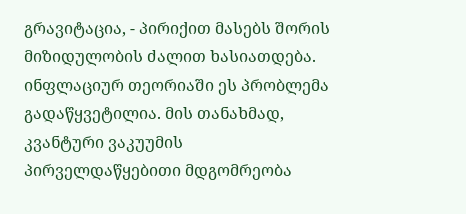გრავიტაცია, - პირიქით მასებს შორის მიზიდულობის ძალით ხასიათდება.
ინფლაციურ თეორიაში ეს პრობლემა გადაწყვეტილია. მის თანახმად, კვანტური ვაკუუმის პირველდაწყებითი მდგომრეობა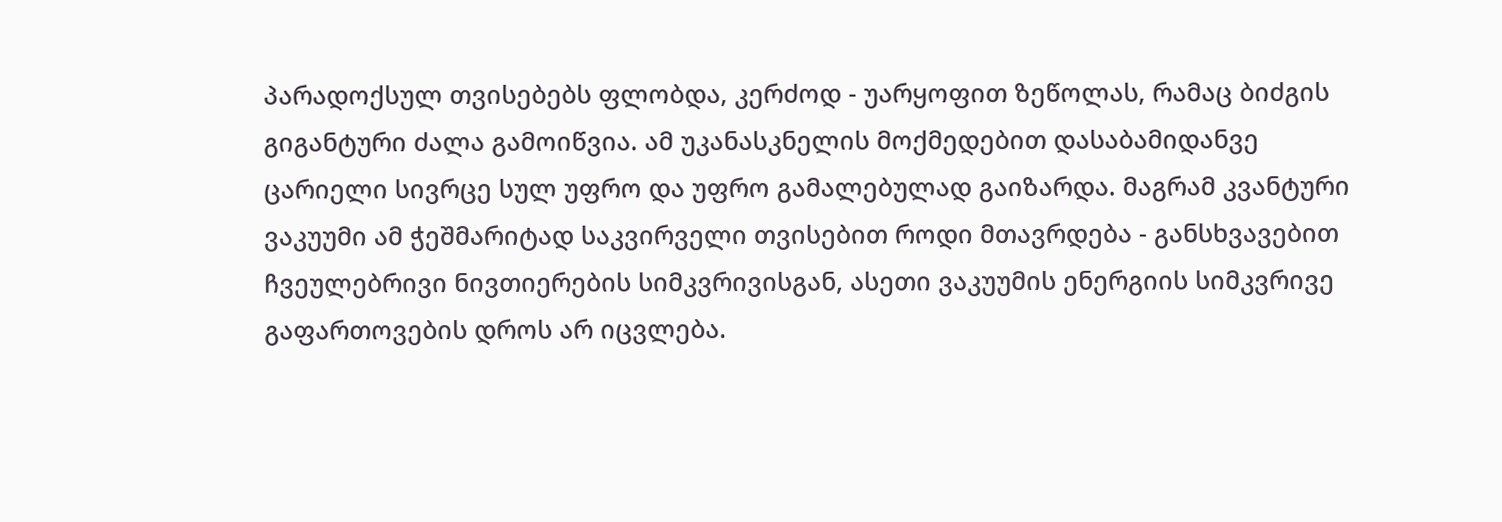პარადოქსულ თვისებებს ფლობდა, კერძოდ - უარყოფით ზეწოლას, რამაც ბიძგის გიგანტური ძალა გამოიწვია. ამ უკანასკნელის მოქმედებით დასაბამიდანვე ცარიელი სივრცე სულ უფრო და უფრო გამალებულად გაიზარდა. მაგრამ კვანტური ვაკუუმი ამ ჭეშმარიტად საკვირველი თვისებით როდი მთავრდება - განსხვავებით ჩვეულებრივი ნივთიერების სიმკვრივისგან, ასეთი ვაკუუმის ენერგიის სიმკვრივე გაფართოვების დროს არ იცვლება.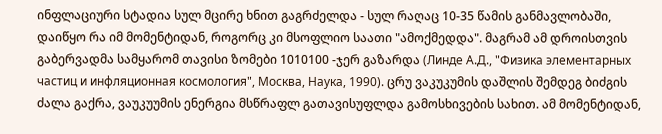ინფლაციური სტადია სულ მცირე ხნით გაგრძელდა - სულ რაღაც 10-35 წამის განმავლობაში, დაიწყო რა იმ მომენტიდან, როგორც კი მსოფლიო საათი "ამოქმედდა". მაგრამ ამ დროისთვის გაბერვადმა სამყარომ თავისი ზომები 1010100 -ჯერ გაზარდა (Линде А.Д., "Физика элементарных частиц и инфляционная космология", Москва, Наука, 1990). ცრუ ვაკუკუმის დაშლის შემდეგ ბიძგის ძალა გაქრა, ვაუკუუმის ენერგია მსწრაფლ გათავისუფლდა გამოსხივების სახით. ამ მომენტიდან,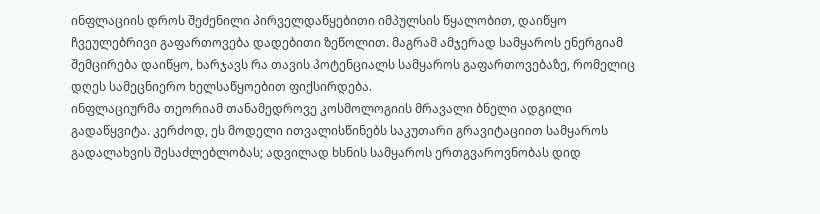ინფლაციის დროს შეძენილი პირველდაწყებითი იმპულსის წყალობით, დაიწყო ჩვეულებრივი გაფართოვება დადებითი ზეწოლით. მაგრამ ამჯერად სამყაროს ენერგიამ შემცირება დაიწყო, ხარჯავს რა თავის პოტენციალს სამყაროს გაფართოვებაზე, რომელიც დღეს სამეცნიერო ხელსაწყოებით ფიქსირდება.
ინფლაციურმა თეორიამ თანამედროვე კოსმოლოგიის მრავალი ბნელი ადგილი გადაწყვიტა. კერძოდ, ეს მოდელი ითვალისწინებს საკუთარი გრავიტაციით სამყაროს გადალახვის შესაძლებლობას; ადვილად ხსნის სამყაროს ერთგვაროვნობას დიდ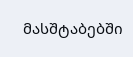მასშტაბებში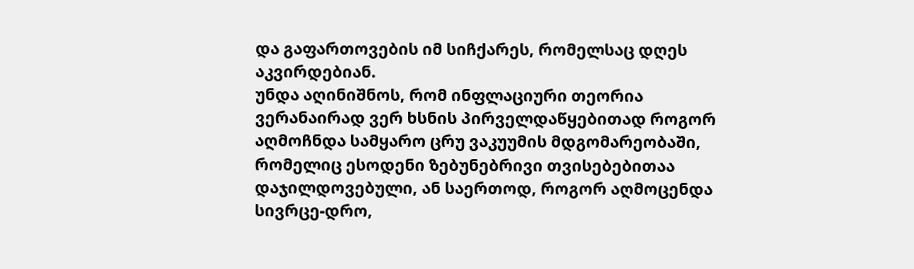და გაფართოვების იმ სიჩქარეს, რომელსაც დღეს აკვირდებიან.
უნდა აღინიშნოს, რომ ინფლაციური თეორია ვერანაირად ვერ ხსნის პირველდაწყებითად როგორ აღმოჩნდა სამყარო ცრუ ვაკუუმის მდგომარეობაში, რომელიც ესოდენი ზებუნებრივი თვისებებითაა დაჯილდოვებული, ან საერთოდ, როგორ აღმოცენდა სივრცე-დრო,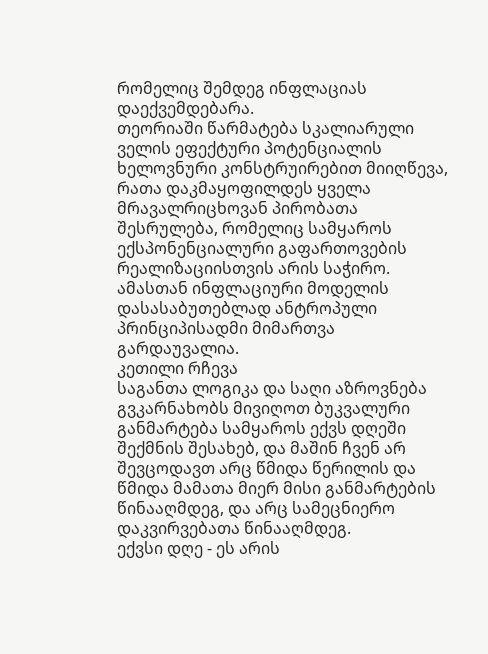რომელიც შემდეგ ინფლაციას დაექვემდებარა.
თეორიაში წარმატება სკალიარული ველის ეფექტური პოტენციალის ხელოვნური კონსტრუირებით მიიღწევა, რათა დაკმაყოფილდეს ყველა მრავალრიცხოვან პირობათა შესრულება, რომელიც სამყაროს ექსპონენციალური გაფართოვების რეალიზაციისთვის არის საჭირო. ამასთან ინფლაციური მოდელის დასასაბუთებლად ანტროპული პრინციპისადმი მიმართვა გარდაუვალია.
კეთილი რჩევა
საგანთა ლოგიკა და საღი აზროვნება გვკარნახობს მივიღოთ ბუკვალური განმარტება სამყაროს ექვს დღეში შექმნის შესახებ, და მაშინ ჩვენ არ შევცოდავთ არც წმიდა წერილის და წმიდა მამათა მიერ მისი განმარტების წინააღმდეგ, და არც სამეცნიერო დაკვირვებათა წინააღმდეგ.
ექვსი დღე - ეს არის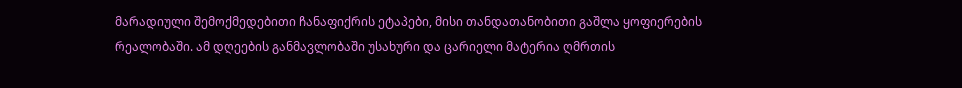მარადიული შემოქმედებითი ჩანაფიქრის ეტაპები, მისი თანდათანობითი გაშლა ყოფიერების რეალობაში. ამ დღეების განმავლობაში უსახური და ცარიელი მატერია ღმრთის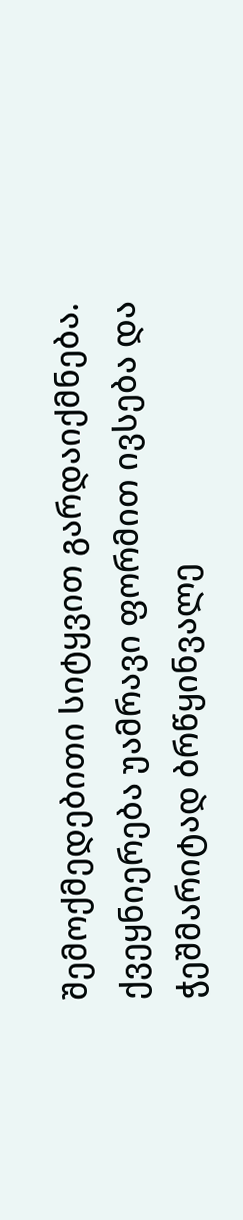შემოქმედებითი სიტყვით გარდაიქმნება. ქვეყნიერება უამრავი ფორმით ივსება და ჭეშმარიტად ბრწყინვალე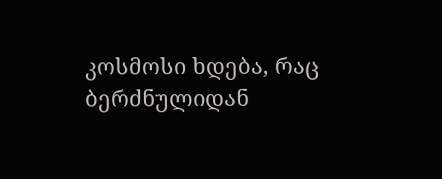კოსმოსი ხდება, რაც ბერძნულიდან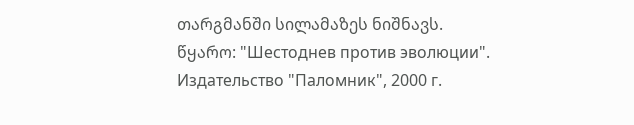თარგმანში სილამაზეს ნიშნავს.
წყარო: "Шестоднев против эволюции". Издательство "Паломник", 2000 г.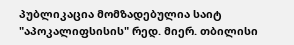პუბლიკაცია მომზადებულია საიტ "აპოკალიფსისის" რედ. მიერ. თბილისი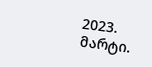2023. მარტი.